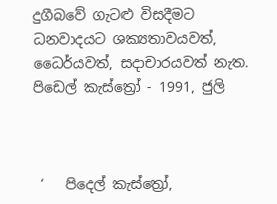දුගීබවේ ගැටළු විසදීමට ධනවාදයට ශක්‍යතාවයවත්, ධෛර්යවත්, සදාචාරයවත් නැත. පිඩෙල් කැස්ත්‍රෝ - 1991, ජුලි



 ‘   පිදෙල් කැස්ත්‍රෝ,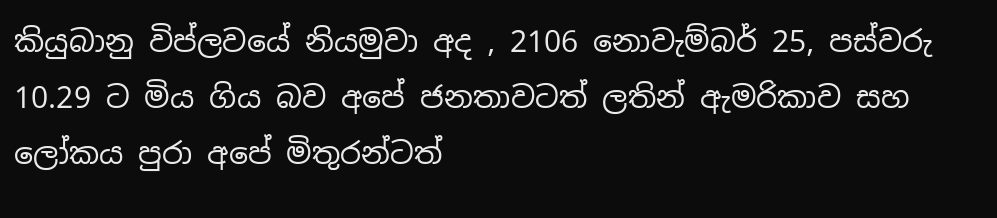කියුබානු විප්ලවයේ නියමුවා අද , 2106 නොවැම්බර් 25, පස්වරු 10.29 ට මිය ගිය බව අපේ ජනතාවටත් ලතින් ඇමරිකාව සහ ලෝකය පුරා අපේ මිතුරන්ටත්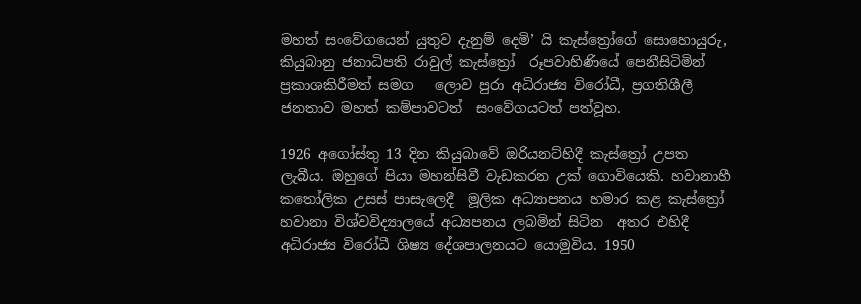මහත් සංවේගයෙන් යුතුව දැනුම් දෙමි’ යි කැස්ත්‍රෝගේ සොහොයුරු, කියුබානු ජනාධිපති රාවුල් කැස්ත්‍රෝ  රූපවාහිණියේ පෙනීසිටිමින් ප්‍රකාශකිරීමත් සමග   ලොව පුරා අධිරාජ්‍ය විරෝධී, ප්‍රගතිශීලී ජනතාව මහත් කම්පාවටත්  සංවේගයටත් පත්වූහ.

1926 අගෝස්තු 13 දින කියුබාවේ ඔරියනට්හිදී කැස්ත්‍රෝ උපත ලැබීය. ඔහුගේ පියා මහන්සිවී වැඩකරන උක් ගොවියෙකි. හවානාහී කතෝලික උසස් පාසැලෙදී  මූලික අධ්‍යාපනය හමාර කළ කැස්ත්‍රෝ හවානා විශ්වවිද්‍යාලයේ අධ්‍යපනය ලබමින් සිටින  අතර එහිදී අධිරාජ්‍ය විරෝධී ශිෂ්‍ය දේශපාලනයට යොමුවිය. 1950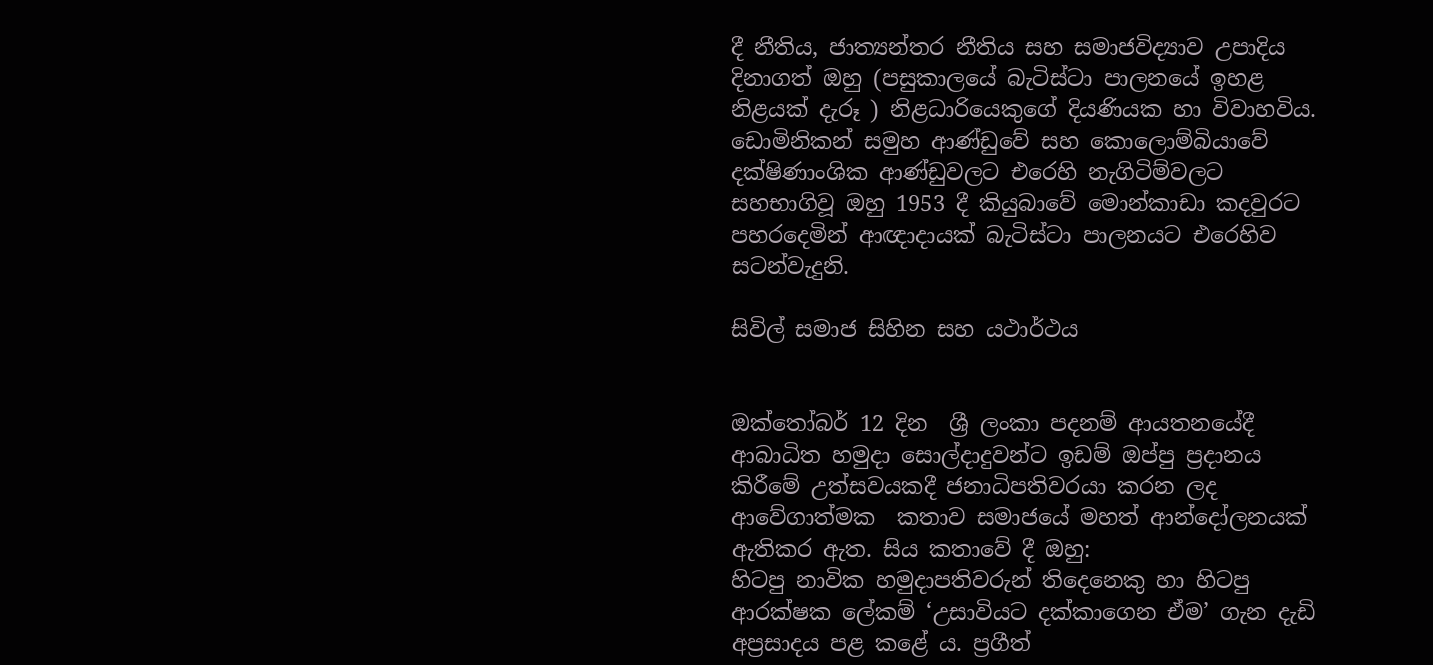දී නීතිය, ජාත්‍යන්තර නීතිය සහ සමාජවිද්‍යාව උපාදිය දිනාගත් ඔහු (පසුකාලයේ බැටිස්ටා පාලනයේ ඉහළ නිළයක් දැරූ ) නිළධාරියෙකුගේ දියණියක හා විවාහවිය.  ඩොමිනිකන් සමුහ ආණ්ඩුවේ සහ කොලොම්බියාවේ දක්ෂිණාංශික ආණ්ඩුවලට එරෙහි නැගිටිම්වලට සහභාගිවූ ඔහු 1953 දී කියුබාවේ මොන්කාඩා කදවුරට  පහරදෙමින් ආඥාදායක් බැටිස්ටා පාලනයට එරෙහිව සටන්වැදුනි.

සිවිල් සමාජ සිහින සහ යථාර්ථය


ඔක්තෝබර් 12 දින  ශ්‍රී ලංකා පදනම් ආයතනයේදී ආබාධිත හමුදා සොල්දාදුවන්ට ඉඩම් ඔප්පු ප්‍රදානය කිරීමේ උත්සවයකදී ජනාධිපතිවරයා කරන ලද ආවේගාත්මක  කතාව සමාජයේ මහත් ආන්දෝලනයක් ඇතිකර ඇත. සිය කතාවේ දී ඔහු:
හිටපු නාවික හමුදාපතිවරුන් තිදෙනෙකු හා හිටපු ආරක්ෂක ලේකම් ‘උසාවියට දක්කාගෙන ඒම’ ගැන දැඩි අප්‍රසාදය පළ කළේ ය. ප්‍රගීත්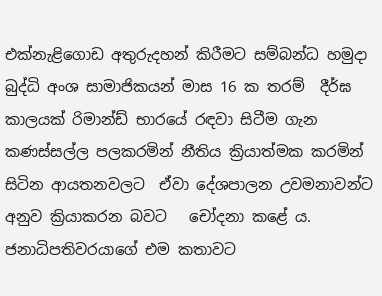එක්නැළිගොඩ අතුරුදහන් කිරීමට සම්බන්ධ හමුදා බුද්ධි අංශ සාමාජිකයන් මාස 16 ක තරම්  දීර්ඝ කාලයක් රිමාන්ඩ් භාරයේ රඳවා සිටීම ගැන කණස්සල්ල පලකරමින් නීතිය ක්‍රියාත්මක කරමින් සිටින ආයතනවලට  ඒවා දේශපාලන උවමනාවන්ට අනුව ක්‍රියාකරන බවට   චෝදනා කළේ ය.
ජනාධිපතිවරයාගේ එම කතාවට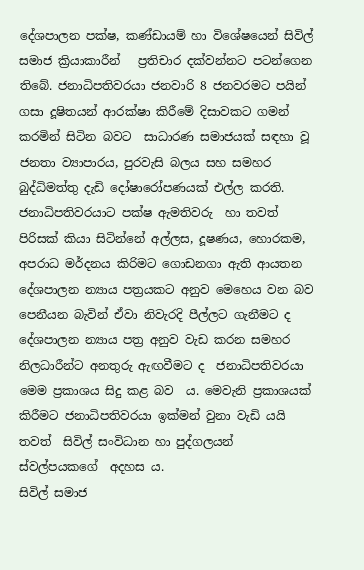දේශපාලන පක්ෂ, කණ්ඩායම් හා විශේෂයෙන් සිවිල් සමාජ ක්‍රියාකාරීන්   ප්‍රතිචාර දක්වන්නට පටන්ගෙන තිබේ. ජනාධිපතිවරයා ජනවාරි 8 ජනවරමට පයින් ගසා දූෂිතයන් ආරක්ෂා කිරීමේ දිසාවකට ගමන් කරමින් සිටින බවට  සාධාරණ සමාජයක් සඳහා වූ ජනතා ව්‍යාපාරය, පුරවැසි බලය සහ සමහර බුද්ධිමත්තු දැඩි දෝෂාරෝපණයක් එල්ල කරති. ජනාධිපතිවරයාට පක්ෂ ඇමතිවරු  හා තවත් පිරිසක් කියා සිටින්නේ අල්ලස, දූෂණය, හොරකම, අපරාධ මර්දනය කිරිමට ගොඩනගා ඇති ආයතන දේශපාලන න්‍යාය පත්‍ර‍යකට අනුව මෙහෙය වන බව පෙනීයන බැවින් ඒවා නිවැරදි පීල්ලට ගැනීමට ද දේශපාලන න්‍යාය පත්‍ර‍ අනුව වැඩ කරන සමහර නිලධාරීන්ට අනතුරු ඇඟවීමට ද  ජනාධිපතිවරයා  මෙම ප්‍ර‍කාශය සිදු කළ බව  ය. මෙවැනි ප්‍රකාශයක් කිරීමට ජනාධිපතිවරයා ඉක්මන් වුනා වැඩි යයි තවත්  සිවිල් සංවිධාන හා පුද්ගලයන් ස්වල්පයකගේ  අදහස ය.
සිවිල් සමාජ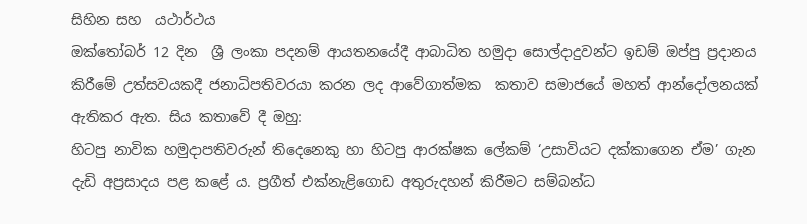සිහින සහ  යථාර්ථය
ඔක්තෝබර් 12 දින  ශ්‍රී ලංකා පදනම් ආයතනයේදී ආබාධිත හමුදා සොල්දාදුවන්ට ඉඩම් ඔප්පු ප්‍රදානය කිරීමේ උත්සවයකදී ජනාධිපතිවරයා කරන ලද ආවේගාත්මක  කතාව සමාජයේ මහත් ආන්දෝලනයක් ඇතිකර ඇත. සිය කතාවේ දී ඔහු:
හිටපු නාවික හමුදාපතිවරුන් තිදෙනෙකු හා හිටපු ආරක්ෂක ලේකම් ‘උසාවියට දක්කාගෙන ඒම’ ගැන දැඩි අප්‍රසාදය පළ කළේ ය. ප්‍රගීත් එක්නැළිගොඩ අතුරුදහන් කිරීමට සම්බන්ධ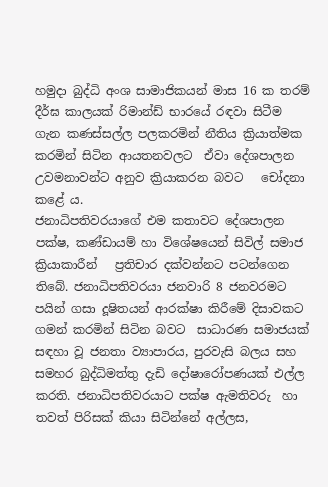හමුදා බුද්ධි අංශ සාමාජිකයන් මාස 16 ක තරම්  දීර්ඝ කාලයක් රිමාන්ඩ් භාරයේ රඳවා සිටීම ගැන කණස්සල්ල පලකරමින් නීතිය ක්‍රියාත්මක කරමින් සිටින ආයතනවලට  ඒවා දේශපාලන උවමනාවන්ට අනුව ක්‍රියාකරන බවට   චෝදනා කළේ ය.
ජනාධිපතිවරයාගේ එම කතාවට දේශපාලන පක්ෂ, කණ්ඩායම් හා විශේෂයෙන් සිවිල් සමාජ ක්‍රියාකාරීන්   ප්‍රතිචාර දක්වන්නට පටන්ගෙන තිබේ. ජනාධිපතිවරයා ජනවාරි 8 ජනවරමට පයින් ගසා දූෂිතයන් ආරක්ෂා කිරීමේ දිසාවකට ගමන් කරමින් සිටින බවට  සාධාරණ සමාජයක් සඳහා වූ ජනතා ව්‍යාපාරය, පුරවැසි බලය සහ සමහර බුද්ධිමත්තු දැඩි දෝෂාරෝපණයක් එල්ල කරති. ජනාධිපතිවරයාට පක්ෂ ඇමතිවරු  හා තවත් පිරිසක් කියා සිටින්නේ අල්ලස,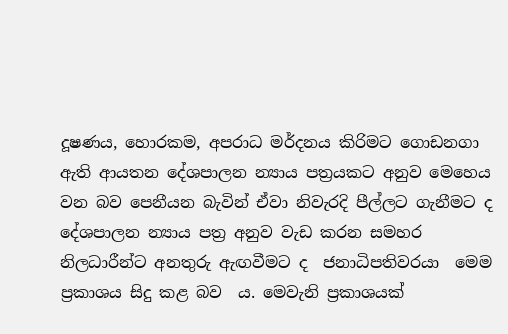දූෂණය, හොරකම, අපරාධ මර්දනය කිරිමට ගොඩනගා ඇති ආයතන දේශපාලන න්‍යාය පත්‍ර‍යකට අනුව මෙහෙය වන බව පෙනීයන බැවින් ඒවා නිවැරදි පීල්ලට ගැනීමට ද දේශපාලන න්‍යාය පත්‍ර‍ අනුව වැඩ කරන සමහර නිලධාරීන්ට අනතුරු ඇඟවීමට ද  ජනාධිපතිවරයා  මෙම ප්‍ර‍කාශය සිදු කළ බව  ය. මෙවැනි ප්‍රකාශයක්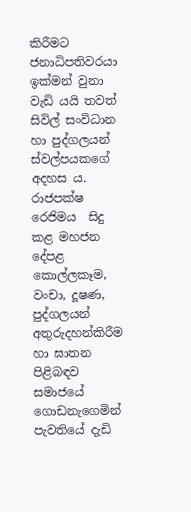කිරීමට ජනාධිපතිවරයා ඉක්මන් වුනා වැඩි යයි තවත්  සිවිල් සංවිධාන හා පුද්ගලයන් ස්වල්පයකගේ  අදහස ය.
රාජපක්ෂ රෙජිමය  සිදු කළ මහජන දේපළ කොල්ලකෑම, වංචා, දූෂණ, පුද්ගලයන් අතුරුදහන්කිරීම හා ඝාතන පිළිබඳව සමාජයේ ගොඩනැගෙමින් පැවතියේ දැඩි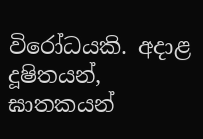විරෝධයකි. අදාළ  දූෂිතයන්, ඝාතකයන්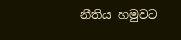නීතිය හමුවට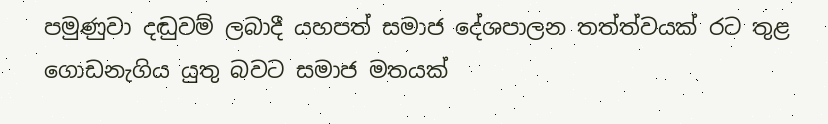පමුණුවා දඬුවම් ලබාදී යහපත් සමාජ දේශපාලන තත්ත්වයක් රට තුළ ගොඩනැගිය යුතු බවට සමාජ මතයක්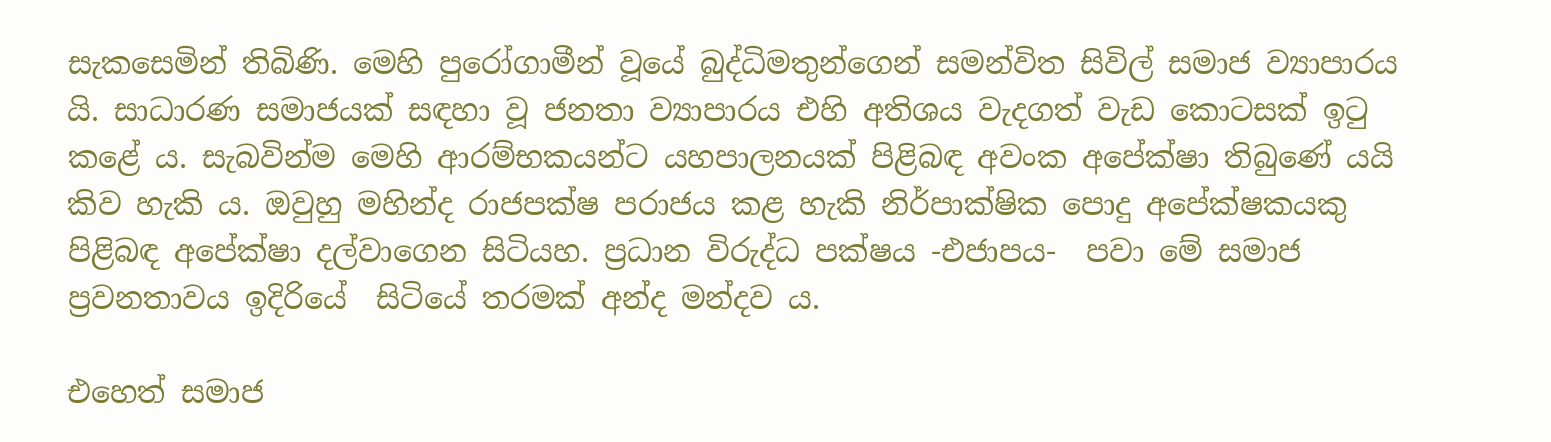සැකසෙමින් තිබිණි. මෙහි පුරෝගාමීන් වූයේ බුද්ධිමතුන්ගෙන් සමන්විත සිවිල් සමාජ ව්‍යාපාරය යි. සාධාරණ සමාජයක් සඳහා වූ ජනතා ව්‍යාපාරය එහි අතිශය වැදගත් වැඩ කොටසක් ඉටු කළේ ය. සැබවින්ම මෙහි ආරම්භකයන්ට යහපාලනයක් පිළිබඳ අවංක අපේක්ෂා තිබුණේ යයි කිව හැකි ය. ඔවුහු මහින්ද රාජපක්ෂ පරාජය කළ හැකි නිර්පාක්ෂික පොදු අපේක්ෂකයකු පිළිබඳ අපේක්ෂා දල්වාගෙන සිටියහ. ප්‍රධාන විරුද්ධ පක්ෂය -එජාපය-  පවා මේ සමාජ ප්‍රවනතාවය ඉදිරියේ  සිටියේ තරමක් අන්ද මන්දව ය.

එහෙත් සමාජ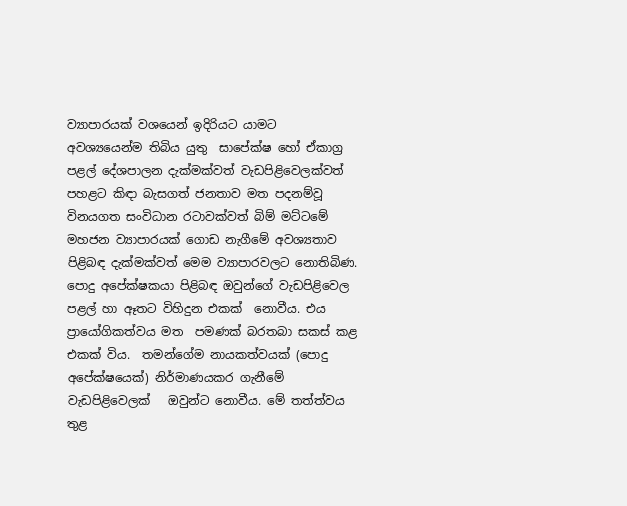ව්‍යාපාරයක් වශයෙන් ඉදිරියට යාමට  අවශ්‍යයෙන්ම තිබිය යුතු  සාපේක්ෂ හෝ ඒකාග්‍ර පළල් දේශපාලන දැක්මක්වත් වැඩපිළිවෙලක්වත් පහළට කිඳා බැසගත් ජනතාව මත පදනම්වූ විනයගත සංවිධාන රටාවක්වත් බිම් මට්ටමේ මහජන ව්‍යාපාරයක් ගොඩ නැගීමේ අවශ්‍යතාව පිළිබඳ දැක්මක්වත් මෙම ව්‍යාපාරවලට නොතිබිණ. පොදු අපේක්ෂකයා පිළිබඳ ඔවුන්ගේ වැඩපිළිවෙල පළල් හා ඈතට විහිදුන එකක්  නොවීය. එය ප්‍රායෝගිකත්වය මත  පමණක් බරතබා සකස් කළ එකක් විය.  තමන්ගේම නායකත්වයක් (පොදු අපේක්ෂයෙක්) නිර්මාණයකර ගැනී‍මේ වැඩපිළිවෙලක්   ඔවුන්ට නොවීය. මේ තත්ත්වය තුළ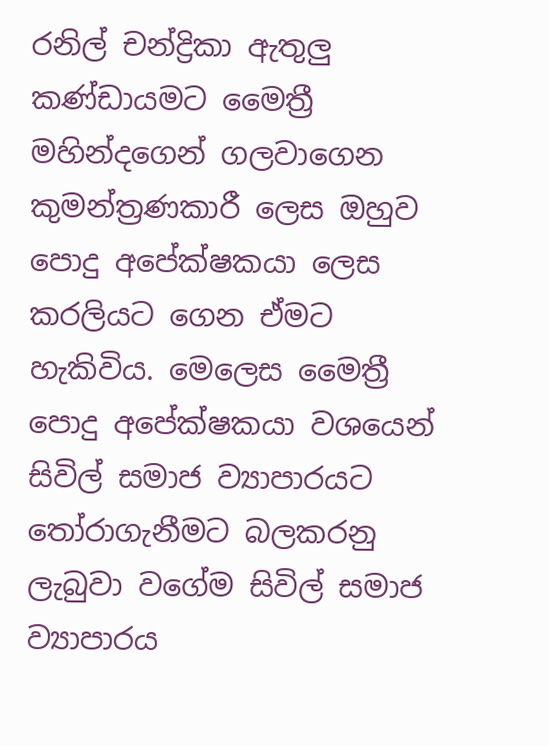රනිල් චන්ද්‍රිකා ඇතුලු කණ්ඩායමට මෛත්‍රී මහින්දගෙන් ගලවාගෙන කුමන්ත්‍රණකාරී ලෙස ඔහුව පොදු අපේක්ෂකයා ලෙස කරලියට ගෙන ඒමට හැකිවිය. මෙලෙස මෛත්‍රී පොදු අපේක්ෂකයා වශයෙන් සිවිල් සමාජ ව්‍යාපාරයට තෝරාගැනීමට බලකරනු ලැබුවා වගේම සිවිල් සමාජ ව්‍යාපාරය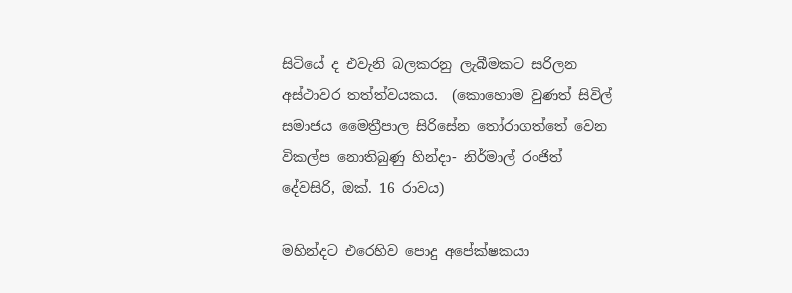සිටියේ ද එවැනි බලකරනු ලැබීමකට සරිලන අස්ථාවර තත්ත්වයකය.  (කොහොම වුණත් සිවිල් සමාජය මෛත්‍රීපාල සිරිසේන තෝරාගත්තේ වෙන විකල්ප නොතිබුණු හින්දා- නිර්මාල් රංජිත් දේවසිරි, ඔක්. 16 රාවය)

මහින්දට එරෙහිව පොදු අපේක්ෂකයා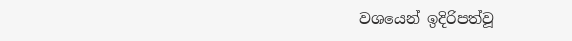වශයෙන් ඉදිරිපත්වූ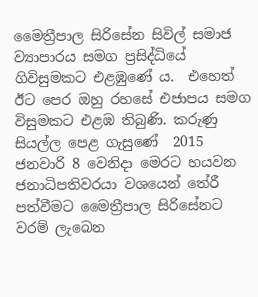මෛත්‍රීපාල සිරිසේන සිවිල් සමාජ ව්‍යාපාරය සමග ප්‍රසිද්ධියේ ගිවිසුමකට එළඹුණේ ය.  එහෙත්  ඊට පෙර ඔහු රහසේ එජාපය සමග විසුමකට එළඹ තිබුණි. කරුණු සියල්ල පෙළ ගැසුණේ  2015 ජනවාරි 8 වෙනිදා මෙරට හයවන ජනාධිපතිවරයා වශයෙන් තේරී පත්වීමට මෛත්‍රීපාල සිරිසේනට වරම් ලැබෙන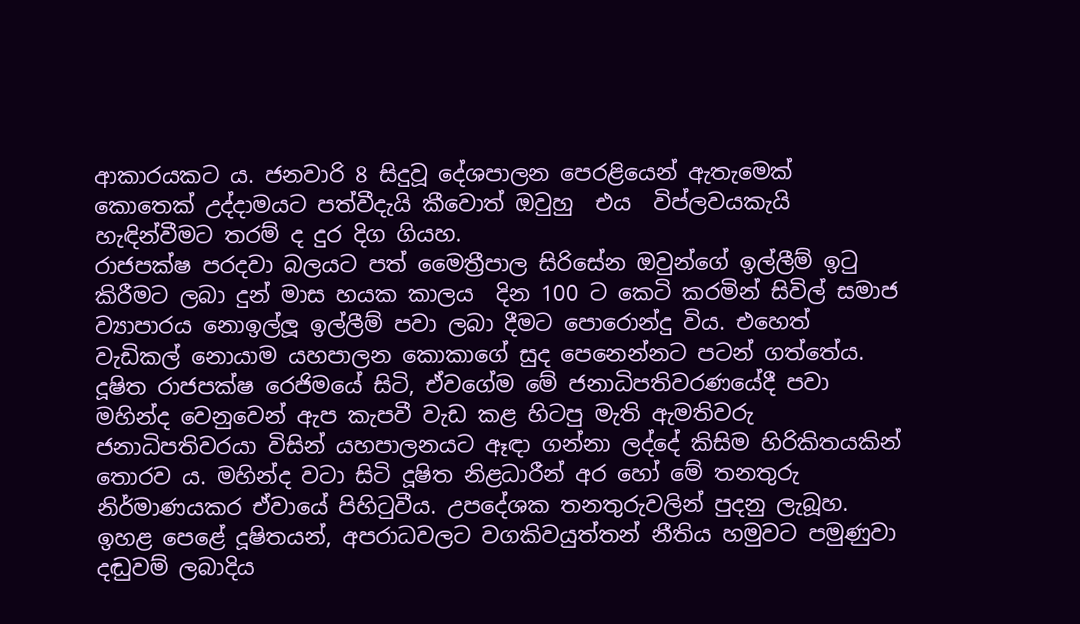ආකාරයකට ය. ජනවාරි 8 සිදුවූ දේශපාලන පෙරළියෙන් ඇතැමෙක් කොතෙක් උද්දාමයට පත්වීදැයි කීවොත් ඔවුහු  එය  විප්ලවයකැයි හැඳින්වීමට තරම් ද දුර දිග ගියහ.
රාජපක්ෂ පරදවා බලයට පත් මෛත්‍රීපාල සිරිසේන ඔවුන්ගේ ඉල්ලීම් ඉටු කිරීමට ලබා දුන් මාස හයක කාලය  දින 100 ට කෙටි කරමින් සිවිල් සමාජ ව්‍යාපාරය නොඉල්ලූ ඉල්ලීම් පවා ලබා දීමට පොරොන්දු විය. එහෙත් වැඩිකල් නොයාම යහපාලන කොකාගේ සුද පෙනෙන්නට පටන් ගත්තේය. දූෂිත රාජපක්ෂ රෙජිමයේ සිටි, ඒවගේම මේ ජනාධිපතිවරණයේදී පවා මහින්ද වෙනුවෙන් ඇප කැපවී වැඩ කළ හිටපු මැති ඇමතිවරු ජනාධිපතිවරයා විසින් යහපාලනයට ඈඳා ගන්නා ලද්දේ කිසිම හිරිකිතයකින් තොරව ය. මහින්ද වටා සිටි දූෂිත නිළධාරීන් අර හෝ මේ තනතුරු නිර්මාණයකර ඒවායේ පිහිටුවීය. උපදේශක තනතුරුවලින් පුදනු ලැබූහ. ඉහළ පෙළේ දූෂිතයන්‍, අපරාධවලට වගකිවයුත්තන් නීතිය හමුවට පමුණුවා දඬුවම් ලබාදිය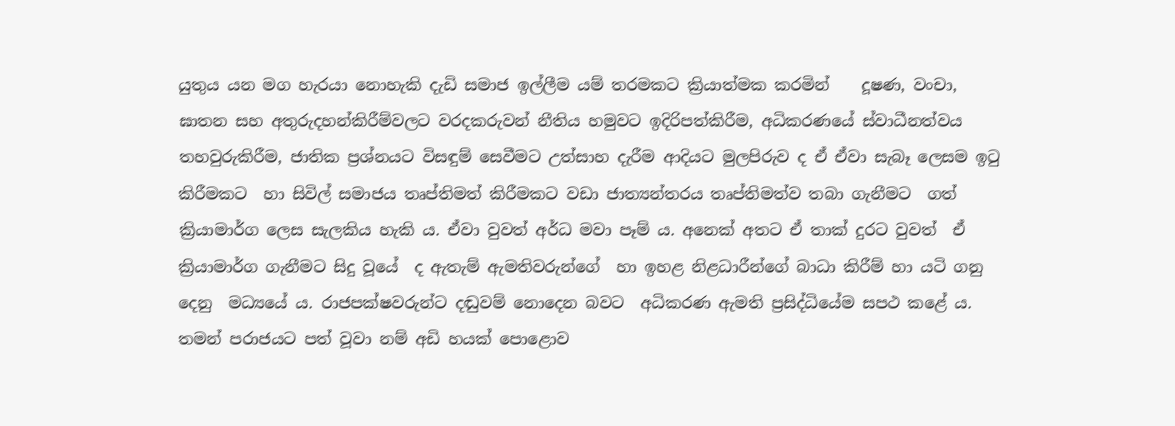යුතුය යන මග හැරයා නොහැකි දැඩි සමාජ ඉල්ලීම යම් තරමකට ක්‍රියාත්මක කරමින්    දූෂණ, වංචා,  ඝාතන සහ අතුරුදහන්කිරීම්වලට වරදකරුවන් නීතිය හමුවට ඉදිරිපත්කිරීම, අධිකරණයේ ස්වාධීනත්වය තහවුරුකිරීම, ජාතික ප්‍රශ්නයට විසඳුම් සෙවීමට උත්සාහ දැරීම ආදියට මුලපිරුව ද ඒ ඒවා සැබෑ ලෙසම ඉටු කිරීමකට  හා සිවිල් සමාජය තෘප්තිමත් කිරීමකට වඩා ජාත්‍යන්තරය තෘප්තිමත්ව තබා ගැනීමට  ගත් ක්‍රියාමාර්ග ලෙස සැලකිය හැකි ය. ඒවා වුවත් අර්ධ මවා පෑම් ය. අනෙක් අතට ඒ තාක් දුරට වුවත්  ඒ ක්‍රියාමාර්ග ගැනීමට සිදු වූයේ  ද ඇතැම් ඇමතිවරුන්ගේ  හා ඉහළ නිළධාරීන්ගේ බාධා කිරීම් හා යටි ගනු දෙනු  මධ්‍යයේ ය. රාජපක්ෂවරුන්ට දඬුවම් නොදෙන බවට  අධිකරණ ඇමති ප්‍රසිද්ධියේම සපථ කළේ ය. තමන් පරාජයට පත් වූවා නම් අඩි හයක් පොළොව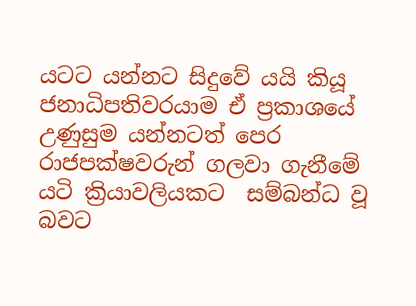යටට යන්නට සිදුවේ යයි කියූ ජනාධිපතිවරයාම ඒ ප්‍රකාශයේ උණුසුම යන්නටත් පෙර රාජපක්ෂවරුන් ගලවා ගැනීමේ යටි ක්‍රියාවලියකට  සම්බන්ධ වූ බවට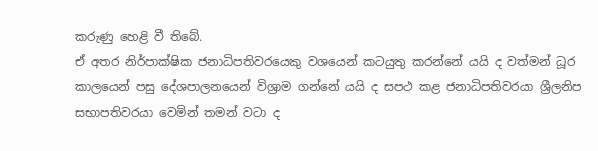කරුණු හෙළි වී තිබේ.
ඒ අතර නිර්පාක්ෂික ජනාධිපතිවරයෙකු වශයෙන් කටයුතු කරන්නේ යයි ද වත්මන් ධූර කාලයෙන් පසු දේශපාලනයෙන් විශ්‍රාම ගන්නේ යයි ද සපථ කළ ජනාධිපතිවරයා ශ්‍රීලනිප සභාපතිවරයා වෙමින් තමන් වටා ද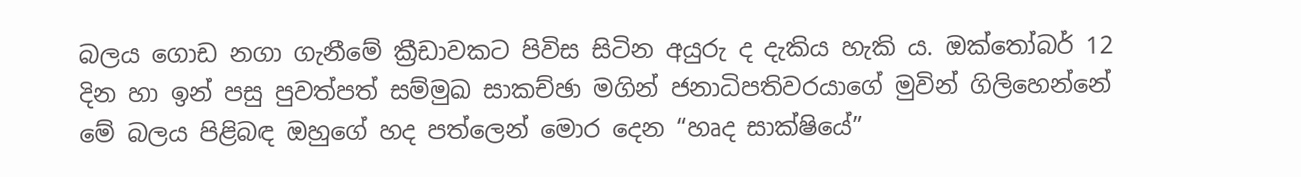බලය ගොඩ නගා ගැනීමේ ක්‍රීඩාවකට පිවිස සිටින අයුරු ද දැකිය හැකි ය. ඔක්තෝබර් 12 දින හා ඉන් පසු පුවත්පත් සම්මුඛ සාකච්ඡා මගින් ජනාධිපතිවරයාගේ මුවින් ගිලිහෙන්නේ මේ බලය පිළිබඳ ඔහුගේ හද පත්ලෙන් මොර දෙන “හෘද සාක්ෂියේ”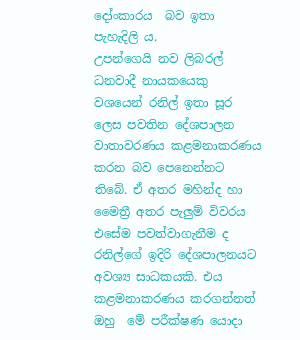දෝංකාරය  බව ඉතා පැහැදිලි ය.
උපන්ගෙයි නව ලිබරල් ධනවාදී නායකයෙකු වශයෙන් රනිල් ඉතා සූර ලෙස පවතින දේශපාලන වාතාවරණය කළමනාකරණය කරන බව පෙනෙන්නට තිබේ. ඒ අතර මහින්ද හා මෛත්‍රී අතර පැලුම් විවරය එසේම පවත්වාගැනීම ද රනිල්ගේ ඉදිරි දේශපාලනයට අවශ්‍ය සාධකයකි. එය කළමනාකරණය කරගන්නත් ඔහු  මේ පරීක්ෂණ යොදා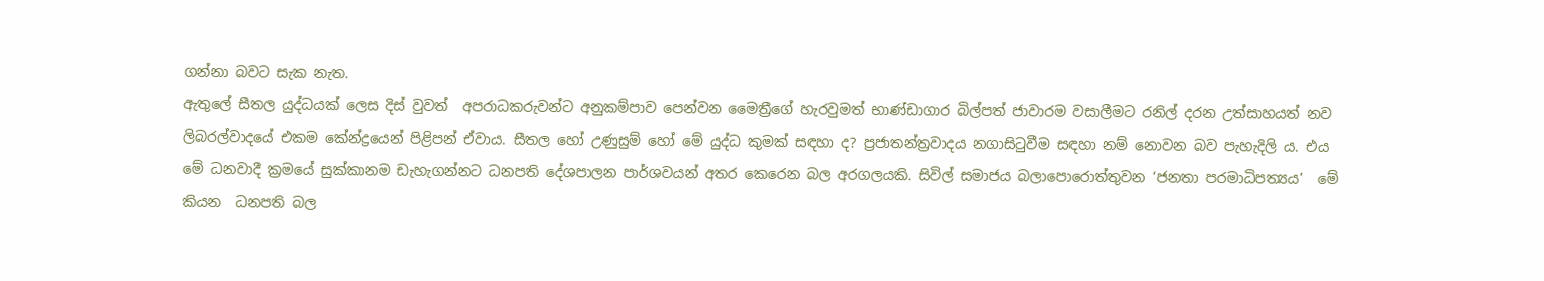ගන්නා බවට සැක නැත.
ඇතුලේ සීතල යුද්ධයක් ලෙස දිස් වුවත්  අපරාධකරුවන්ට අනුකම්පාව පෙන්වන මෛත්‍රීගේ හැරවුමත් භාණ්ඩාගාර බිල්පත් ජාවාරම වසාලීමට රනිල් දරන උත්සාහයත් නව ලිබරල්වාදයේ එකම කේන්ද්‍රයෙන් පිළිපන් ඒවාය. සීතල හෝ උණුසුම් හෝ මේ යුද්ධ කුමක් සඳහා ද? ප්‍රජාතන්ත්‍රවාදය නගාසිටුවීම සඳහා නම් නොවන බව පැහැදිලි ය. එය මේ ධනවාදී ක්‍රමයේ සුක්කානම ඩැහැගන්නට ධනපති දේශපාලන පාර්ශවයන් අතර කෙරෙන බල අරගලයකි. සිවිල් සමාජය බලාපොරොත්තුවන ‘ජනතා පරමාධිපත්‍යය’  මේ කියන  ධනපති බල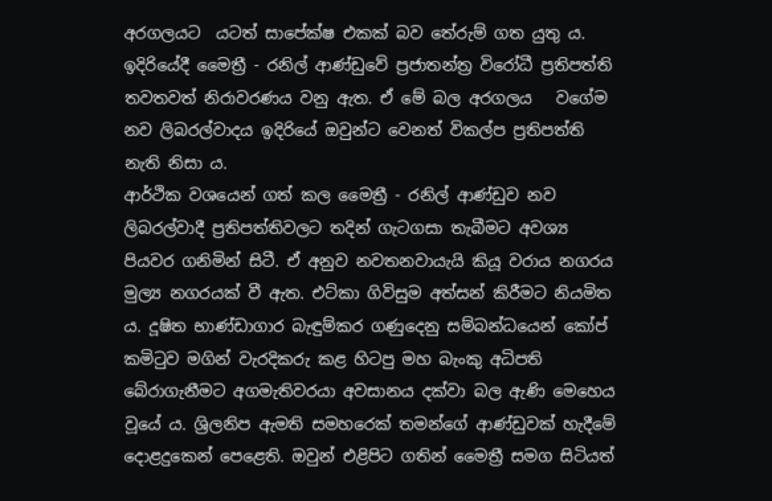අරගලයට  යටත් සාපේක්ෂ එකක් බව තේරුම් ගත යුතු ය. ඉදිරියේදී මෛත්‍රී - රනිල් ආණ්ඩුවේ ප්‍රජාතන්ත්‍ර විරෝධී ප්‍රතිපත්ති තවතවත් නිරාවරණය වනු ඇත. ඒ මේ බල අරගලය   වගේම නව ලිබරල්වාදය ඉදිරියේ ඔවුන්ට වෙනත් විකල්ප ප්‍රතිපත්ති නැති නිසා ය.
ආර්ථික වශයෙන් ගත් කල මෛත්‍රී - රනිල් ආණ්ඩුව නව ලිබරල්වාදී ප්‍රතිපත්තිවලට තදින් ගැටගසා තැබීමට අවශ්‍ය පියවර ගනිමින් සිටී. ඒ අනුව නවතනවායැයි කියූ වරාය නගරය මුල්‍ය නගරයක් වී ඇත. එට්කා ගිවිසුම අත්සන් කිරීමට නියමිත ය. දූෂිත භාණ්ඩාගාර බැඳුම්කර ගණුදෙනු සම්බන්ධයෙන් කෝප් කමිටුව මගින් වැරදිකරු කළ හිටපු මහ බැංකු අධිපති බේරාගැනීමට අගමැතිවරයා අවසානය දක්වා බල ඇණි මෙහෙය වූයේ ය. ශ්‍රිලනිප ඇමති සමහරෙක් තමන්ගේ ආණ්ඩුවක් හැදීමේ දොළදුකෙන් පෙළෙති. ඔවුන් එළිපිට ගතින් මෛත්‍රී සමග සිටියත්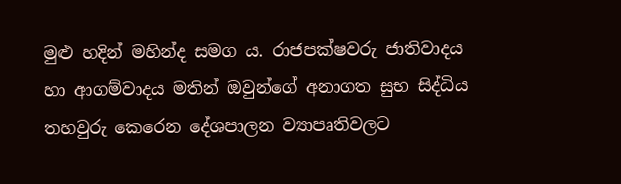මුළු හදින් මහින්ද සමග ය. රාජපක්ෂවරු ජාතිවාදය හා ආගම්වාදය මතින් ඔවුන්ගේ අනාගත සුභ සිද්ධිය තහවුරු කෙරෙන දේශපාලන ව්‍යාපෘතිවලට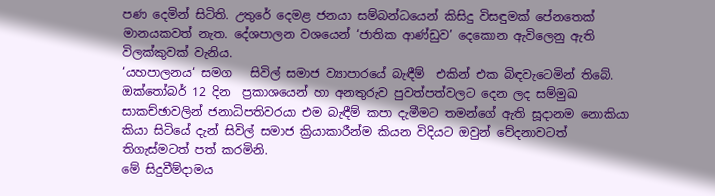පණ දෙමින් සිටිති. උතුරේ දෙමළ ජනයා සම්බන්ධයෙන් කිසිදු විසඳුමක් පේනතෙක් මානයකවත් නැත. දේශපාලන වශයෙන් ‘ජාතික ආණ්ඩුව’ දෙකොන ඇවිලෙනු ඇති  විලක්කුවක් වැනිය.
‘යහපාලනය‘ සමග   සිවිල් සමාජ ව්‍යාපාරයේ බැඳීම්  එකින් එක බිඳවැටෙමින් තිබේ. ඔක්තෝබර් 12 දින  ප්‍රකාශයෙන් හා අනතුරුව පුවත්පත්වලට දෙන ලද සම්මුඛ සාකච්ඡාවලින් ජනාධිපතිවරයා එම බැඳීම් කපා දැමීමට තමන්ගේ ඇති සූදානම නොකියා කියා සිටියේ දැන් සිවිල් සමාජ ක්‍රියාකාරීන්ම කියන විදියට ඔවුන් වේදනාවටත් තිගැස්මටත් පත් කරමිනි.
මේ සිදුවීම්දාමය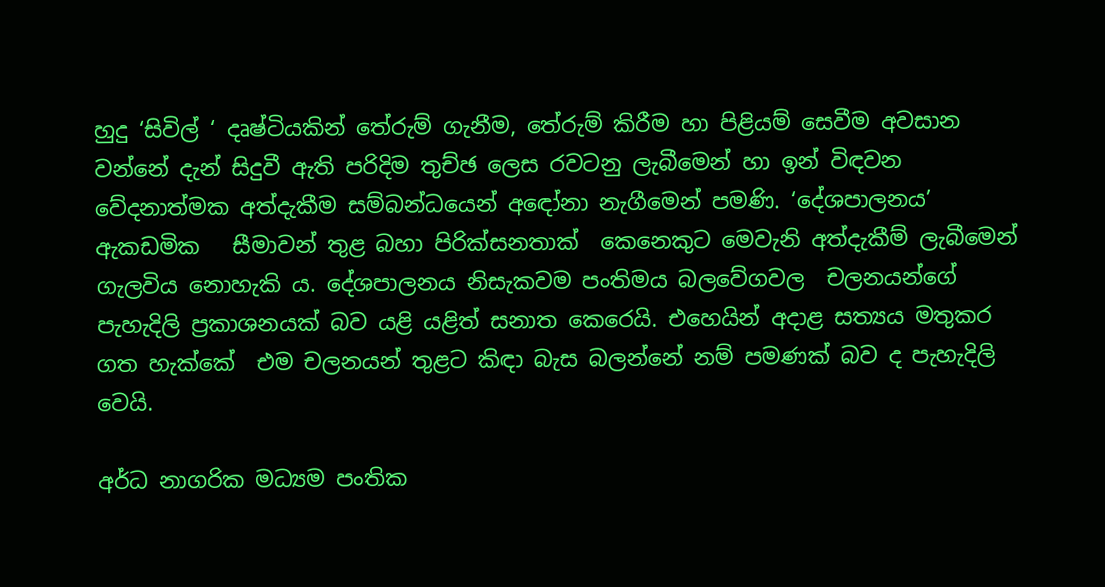හුදු ‘සිවිල් ‘ දෘෂ්ටියකින් තේරුම් ගැනීම, තේරුම් කිරීම හා පිළියම් සෙවීම අවසාන වන්නේ දැන් සිදුවී ඇති පරිදිම තුච්ඡ ලෙස රවටනු ලැබීමෙන් හා ඉන් විඳවන  වේදනාත්මක අත්දැකීම සම්බන්ධයෙන් අඳෝනා නැගීමෙන් පමණි. ‘දේශපාලනය’ ඇකඩමික   සීමාවන් තුළ බහා පිරික්සනතාක්  කෙනෙකුට මෙවැනි අත්දැකීම් ලැබීමෙන් ගැලවිය නොහැකි ය. දේශපාලනය නිසැකවම පංතිමය බලවේගවල  චලනයන්ගේ පැහැදිලි ප්‍රකාශනයක් බව යළි යළිත් සනාත කෙරෙයි. එහෙයින් අදාළ සත්‍යය මතුකර ගත හැක්කේ  එම චලනයන් තුළට කිඳා බැස බලන්නේ නම් පමණක් බව ද පැහැදිලි වෙයි.

අර්ධ නාගරික මධ්‍යම පංතික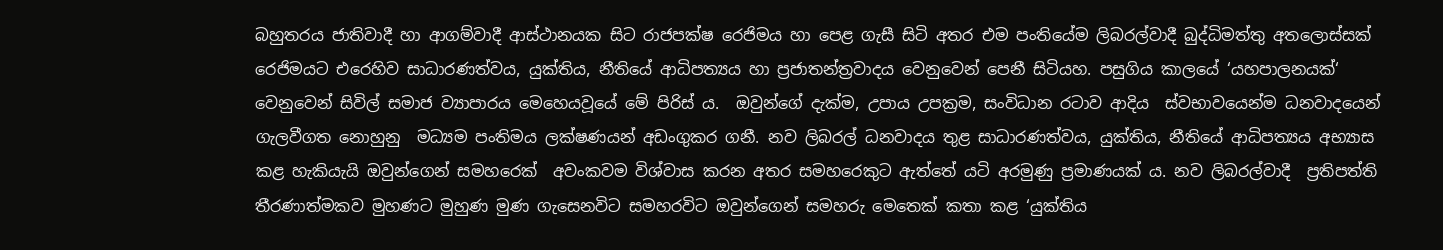බහුතරය ජාතිවාදී හා ආගම්වාදී ආස්ථානයක සිට රාජපක්ෂ රෙජිමය හා පෙළ ගැසී සිටි අතර එම පංතියේම ලිබරල්වාදී බුද්ධිමත්තු අතලොස්සක් රෙජිමයට එරෙහිව සාධාරණත්වය, යුක්තිය, නීතියේ ආධිපත්‍යය හා ප්‍රජාතන්ත්‍රවාදය වෙනුවෙන් පෙනී සිටියහ. පසුගිය කාලයේ ‘යහපාලනයක්‘ වෙනුවෙන් සිවිල් සමාජ ව්‍යාපාරය මෙහෙයවූයේ මේ පිරිස් ය.  ඔවුන්ගේ දැක්ම, උපාය උපක්‍රම, සංවිධාන රටාව ආදිය  ස්වභාවයෙන්ම ධනවාදයෙන් ගැලවීගත නොහුනු  මධ්‍යම පංතිමය ලක්ෂණයන් අඩංගුකර ගනී. නව ලිබරල් ධනවාදය තුළ සාධාරණත්වය, යුක්තිය, නීතියේ ආධිපත්‍යය අභ්‍යාස කළ හැකියැයි ඔවුන්ගෙන් සමහරෙක්  අවංකවම විශ්වාස කරන අතර සමහරෙකුට ඇත්තේ යටි අරමුණු ප්‍රමාණයක් ය. නව ලිබරල්වාදී  ප්‍රතිපත්ති තීරණාත්මකව මුහණට මුහුණ මුණ ගැසෙනවිට සමහරවිට ඔවුන්ගෙන් සමහරු මෙතෙක් කතා කළ ‘යුක්තිය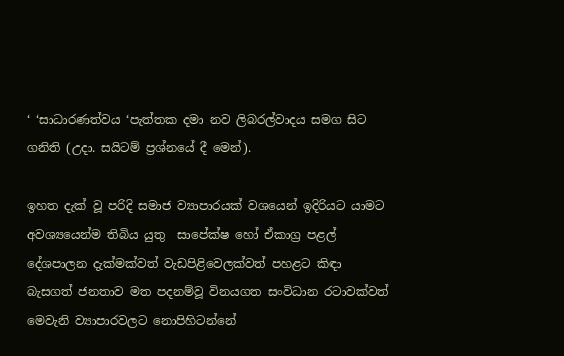‘ ‘සාධාරණත්වය ‘පැත්තක දමා නව ලිබරල්වාදය සමග සිට ගනිති (උදා. සයිටම් ප්‍රශ්නයේ දී මෙන්).

ඉහත දැක් වූ පරිදි සමාජ ව්‍යාපාරයක් වශයෙන් ඉදිරියට යාමට  අවශ්‍යයෙන්ම තිබිය යුතු  සාපේක්ෂ හෝ ඒකාග්‍ර පළල් දේශපාලන දැක්මක්වත් වැඩපිළිවෙලක්වත් පහළට කිඳා බැසගත් ජනතාව මත පදනම්වූ විනයගත සංවිධාන රටාවක්වත් මෙවැනි ව්‍යාපාරවලට නොපිහිටන්නේ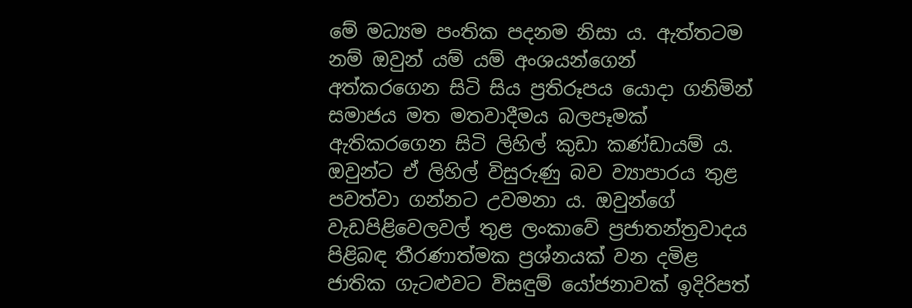මේ මධ්‍යම පංතික පදනම නිසා ය. ඇත්තටම නම් ඔවුන් යම් යම් අංශයන්ගෙන් අත්කරගෙන සිටි සිය ප්‍රතිරූපය යොදා ගනිමින් සමාජය මත මතවාදීමය බලපෑමක් ඇතිකරගෙන සිටි ලිහිල් කුඩා කණ්ඩායම් ය. ඔවුන්ට ඒ ලිහිල් විසුරුණු බව ව්‍යාපාරය තුළ පවත්වා ගන්නට උවමනා ය. ඔවුන්ගේ වැඩපිළිවෙලවල් තුළ ලංකාවේ ප්‍රජාතන්ත්‍රවාදය පිළිබඳ තීරණාත්මක ප්‍රශ්නයක් වන දමිළ ජාතික ගැටළුවට විසඳුම් යෝජනාවක් ඉදිරිපත්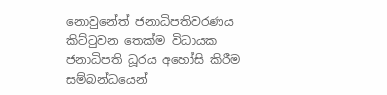නොවුනේත් ජනාධිපතිවරණය කිට්ටුවන තෙක්ම විධායක ජනාධිපති ධූරය අහෝසි කිරීම සම්බන්ධයෙන්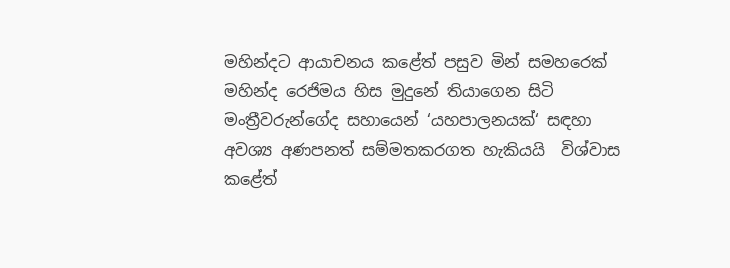මහින්දට ආයාචනය කළේත් පසුව මින් සමහරෙක් මහින්ද රෙජිමය හිස මුදුනේ තියාගෙන සිටි මංත්‍රීවරුන්ගේද සහායෙන් ‘යහපාලනයක්‘ සඳහා අවශ්‍ය අණපනත් සම්මතකරගත හැකියයි  විශ්වාස කළේත්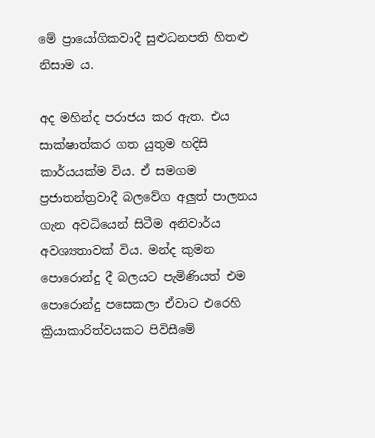මේ ප්‍රායෝගිකවාදී සුළුධනපති හිතළු නිසාම ය.

අද මහින්ද පරාජය කර ඇත. එය සාක්ෂාත්කර ගත යුතුම හදිසි කාර්යයක්ම විය. ඒ සමගම ප්‍රජාතන්ත්‍රවාදී බලවේග අලුත් පාලනය ගැන අවධියෙන් සිටීම අනිවාර්ය  අවශ්‍යතාවක් විය. මන්ද කුමන පොරොන්දු දී බලයට පැමිණියත් එම පොරොන්දු පසෙකලා ඒවාට එරෙහි ක්‍රියාකාරිත්වයකට පිවිසීමේ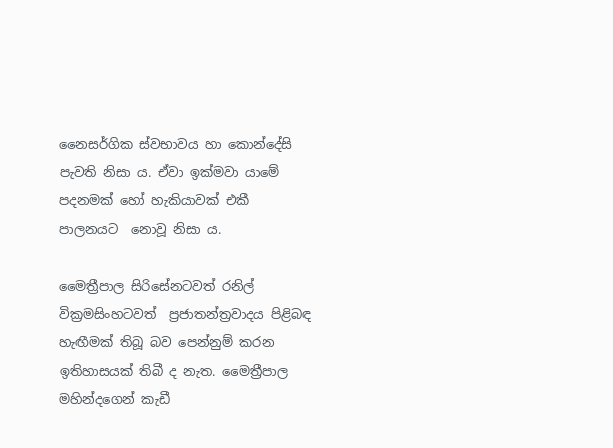නෛසර්ගික ස්වභාවය හා කොන්දේසි  පැවති නිසා ය. ඒවා ඉක්මවා යාමේ පදනමක් හෝ හැකියාවක් එකී පාලනයට  නොවූ නිසා ය.

මෛත්‍රීපාල සිරිසේනටවත් රනිල් වික්‍රමසිංහටවත්  ප්‍රජාතන්ත්‍රවාදය පිළිබඳ  හැඟීමක් තිබූ බව පෙන්නුම් කරන ඉතිහාසයක් තිබී ද නැත. මෛත්‍රීපාල මහින්දගෙන් කැඩී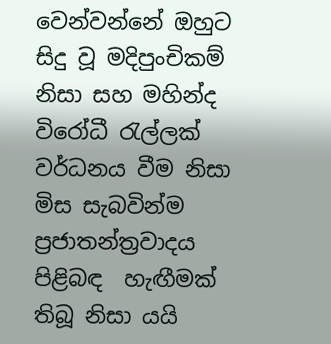වෙන්වන්නේ ඔහුට සිදු වූ මදිපුංචිකම් නිසා සහ මහින්ද විරෝධී රැල්ලක් වර්ධනය වීම නිසා මිස සැබවින්ම ප්‍රජාතන්ත්‍රවාදය පිළිබඳ  හැඟීමක් තිබූ නිසා යයි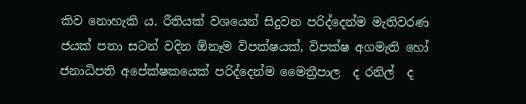කිව නොහැකි ය. රීතියක් වශයෙන් සිදුවන පරිද්දෙන්ම මැතිවරණ ජයක් පතා සටන් වදින ඕනෑම විපක්ෂයක්, විපක්ෂ අගමැති හෝ  ජනාධිපති අපේක්ෂකයෙක් පරිද්දෙන්ම මෛත්‍රීපාල  ද රනිල්  ද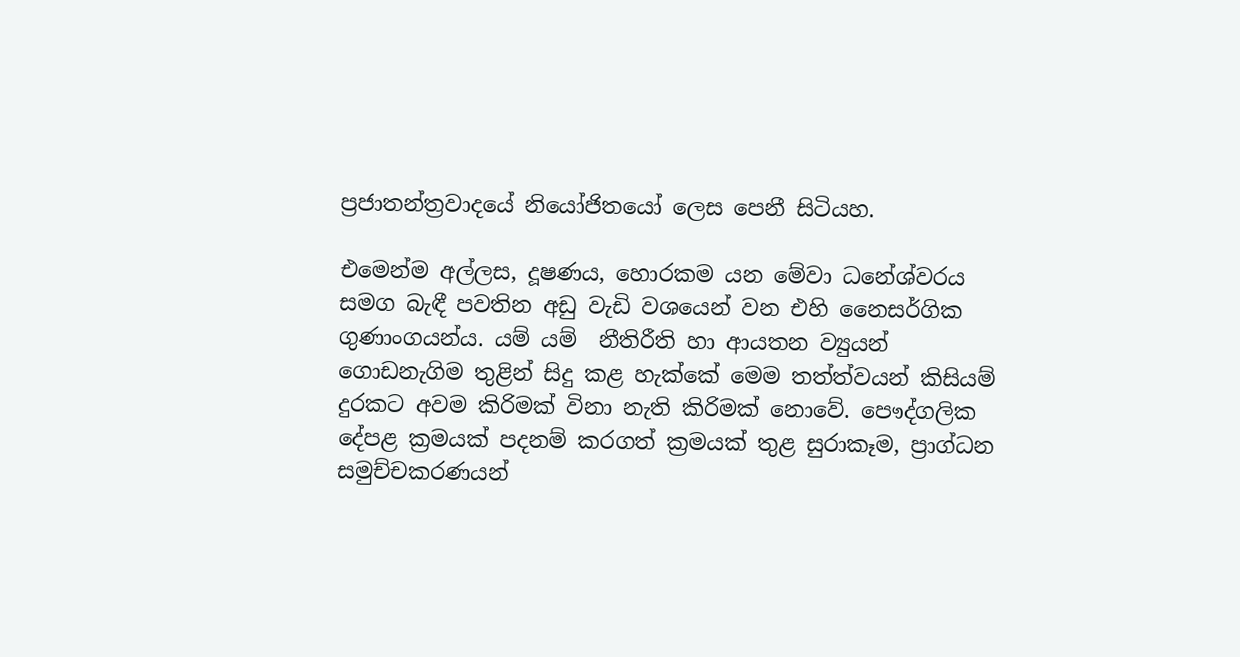ප්‍රජාතන්ත්‍රවාදයේ නියෝජිතයෝ ලෙස පෙනී සිටියහ.

එමෙන්ම අල්ලස, දූෂණය, හොරකම යන මේවා ධනේශ්වරය සමග බැඳී පවතින අඩු වැඩි වශයෙන් වන එහි නෛසර්ගික ගුණාංගයන්ය. යම් යම්  නීතිරීති හා ආයතන ව්‍යුයන් ගොඩනැගිම තුළින් සිදු කළ හැක්කේ මෙම තත්ත්වයන් කිසියම් දුරකට අවම කිරිමක් විනා නැති කිරිමක් නොවේ. පෞද්ගලික දේපළ ක්‍ර‍මයක් පදනම් කරගත් ක්‍ර‍මයක් තුළ සුරාකෑම, ප්‍රාග්ධන සමුච්චකරණයන්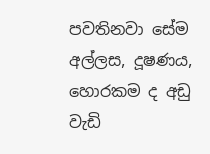පවතිනවා සේම අල්ලස, දූෂණය, හොරකම ද අඩු වැඩි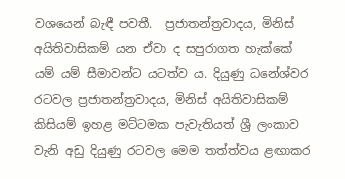වශයෙන් බැඳී පවතී.  ප්‍ර‍ජාතන්ත්‍ර‍වාදය, මිනිස් අයිතිවාසිකම් යන ඒවා ද සපුරාගත හැක්කේ යම් යම් සීමාවන්ට යටත්ව ය. දියුණු ධනේශ්වර රටවල ප්‍ර‍ජාතන්ත්‍ර‍වාදය, මිනිස් අයිතිවාසිකම් කිසියම් ඉහළ මට්ටමක පැවැතියත් ශ්‍රී ලංකාව වැනි අඩු දියුණු රටවල මෙම තත්ත්වය ළඟාකර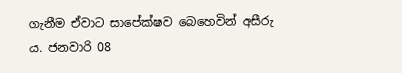ගැනීම ඒවාට සාපේක්ෂව බෙහෙවින් අසීරු ය. ජනවාරි 08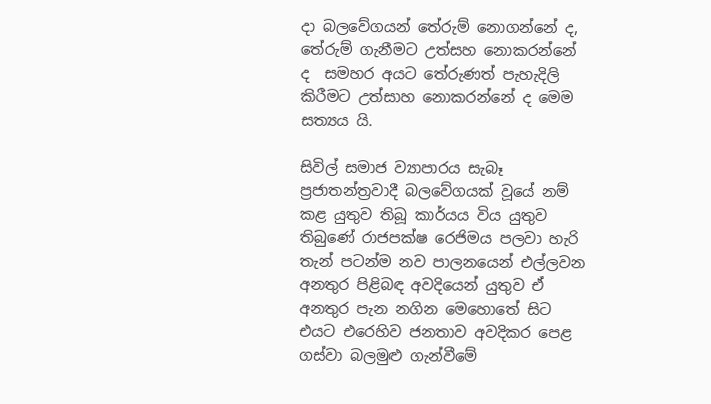දා බලවේගයන් තේරුම් නොගන්නේ ද, තේරුම් ගැනීමට උත්සහ නොකරන්නේ ද  සමහර අයට තේරුණත් පැහැදිලි කිරීමට උත්සාහ නොකරන්නේ ද මෙම සත්‍යය යි.

සිවිල් සමාජ ව්‍යාපාරය සැබෑ ප්‍රජාතන්ත්‍රවාදී බලවේගයක් වූයේ නම් කළ යුතුව තිබූ කාර්යය විය යුතුව තිබුණේ රාජපක්ෂ රෙජිමය පලවා හැරි තැන් පටන්ම නව පාලනයෙන් එල්ලවන අනතුර පිළිබඳ අවදියෙන් යුතුව ඒ අනතුර පැන නගින මෙහොතේ සිට එයට එරෙහිව ජනතාව අවදිකර පෙළ ගස්වා බලමුළු ගැන්වීමේ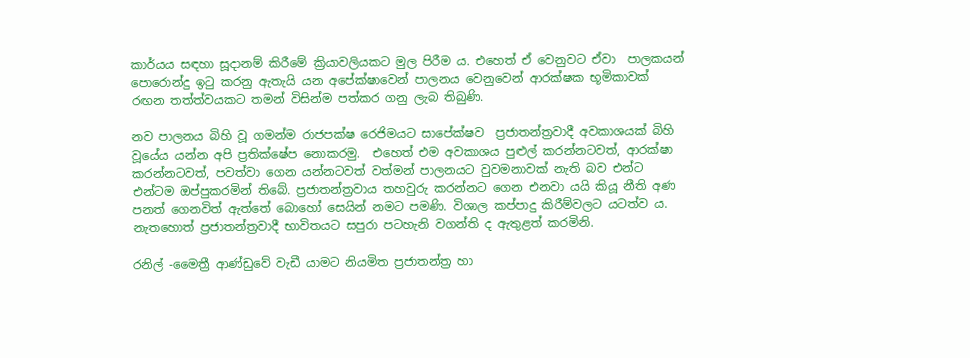කාර්යය සඳහා සූදානම් කිරීමේ ක්‍රියාවලියකට මුල පිරීම ය. එහෙත් ඒ වෙනුවට ඒවා  පාලකයන් පොරොන්දු ඉටු කරනු ඇතැයි යන අපේක්ෂාවෙන් පාලනය වෙනුවෙන් ආරක්ෂක භූමිකාවක් රඟන තත්ත්වයකට තමන් විසින්ම පත්කර ගනු ලැබ තිබුණි.

නව පාලනය බිහි වූ ගමන්ම රාජපක්ෂ රෙජිමයට සාපේක්ෂව  ප්‍රජාතන්ත්‍රවාදී අවකාශයක් බිහි වූයේය යන්න අපි ප්‍රතික්ෂේප නොකරමු.  එහෙත් එම අවකාශය පුළුල් කරන්නටවත්, ආරක්ෂා කරන්නටවත්, පවත්වා ගෙන යන්නටවත් වත්මන් පාලනයට වුවමනාවක් නැති බව එන්ට එන්ටම ඔප්පුකරමින් තිබේ. ප්‍රජාතන්ත්‍රවාය තහවුරු කරන්නට ගෙන එනවා යයි කියූ නීති අණ පනත් ගෙනවිත් ඇත්තේ බොහෝ සෙයින් නමට පමණි. විශාල කප්පාදු කිරීම්වලට යටත්ව ය. නැතහොත් ප්‍රජාතන්ත්‍රවාදී භාවිතයට සපුරා පටහැනි වගන්ති ද ඇතුළත් කරමිනි.

රනිල් -මෛත්‍රී ආණ්ඩුවේ වැඩී යාමට නියමිත ප්‍රජාතන්ත්‍ර හා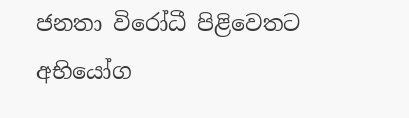ජනතා විරෝධී පිළිවෙතට අභියෝග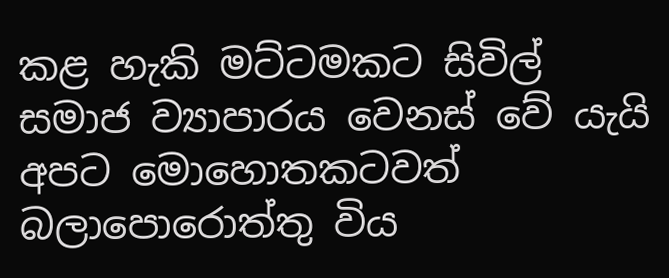කළ හැකි මට්ටමකට සිවිල් සමාජ ව්‍යාපාරය වෙනස් වේ යැයි අපට මොහොතකටවත් බලාපොරොත්තු විය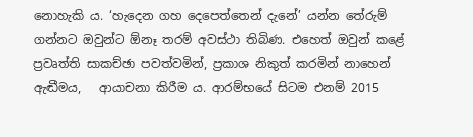නොහැකි ය. ‘හැදෙන ගහ දෙපෙත්තෙන් දැනේ’ යන්න තේරුම් ගන්නට ඔවුන්ට ඕනෑ තරම් අවස්ථා තිබිණ. එහෙත් ඔවුන් කළේ ප්‍රවෘත්ති සාකච්ඡා පවත්වමින්, ප්‍රකාශ නිකුත් කරමින් නාහෙන් ඇඬීමය,   ආයාචනා කිරීම ය. ආරම්භයේ සිටම එනම් 2015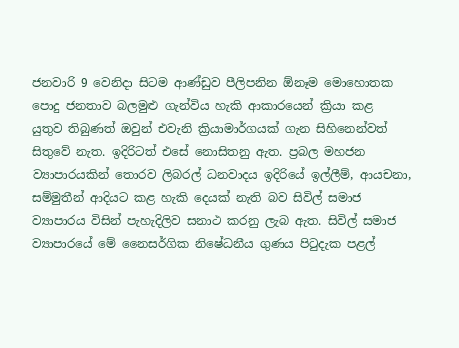ජනවාරි 9 වෙනිදා සිටම ආණ්ඩුව පීලිපනින ඕනෑම මොහොතක පොදු ජනතාව බලමුළු ගැන්විය හැකි ආකාරයෙන් ක්‍රියා කළ  යුතුව තිබුණත් ඔවුන් එවැනි ක්‍රියාමාර්ගයක් ගැන සිහිනෙන්වත් සිතුවේ නැත. ඉදිරිටත් එසේ නොසිතනු ඇත. ප්‍රබල මහජන ව්‍යාපාරයකින් තොරව ලිබරල් ධනවාදය ඉදිරියේ ඉල්ලීම්, ආයචනා, සම්මුතීන් ආදියට කළ හැකි දෙයක් නැති බව සිවිල් සමාජ ව්‍යාපාරය විසින් පැහැදිලිව සනාථ කරනු ලැබ ඇත. සිවිල් සමාජ ව්‍යාපාරයේ මේ නෛසර්ගික නිෂේධනීය ගුණය පිටුදැක පළල්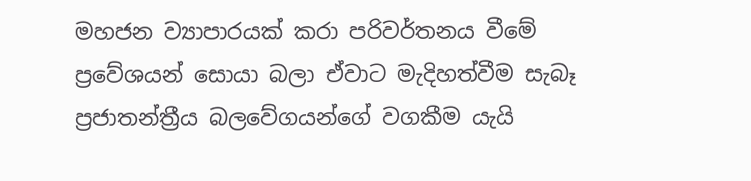මහජන ව්‍යාපාරයක් කරා පරිවර්තනය වීමේ  ප්‍රවේශයන් සොයා බලා ඒවාට මැදිහත්වීම සැබෑ ප්‍රජාතන්ත්‍රීය බලවේගයන්ගේ වගකීම යැයි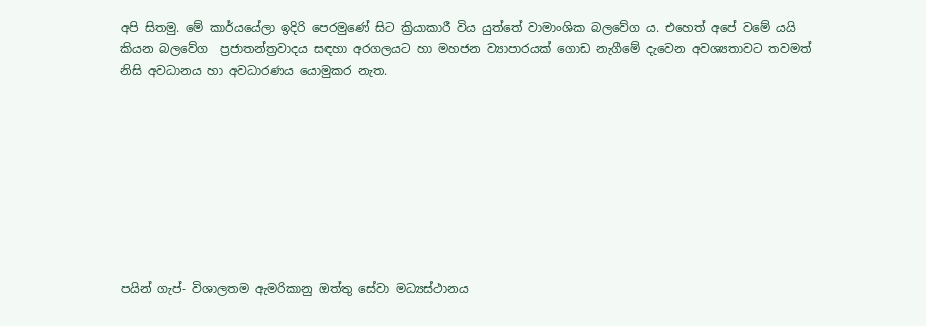අපි සිතමු. මේ කාර්යයේලා ඉදිරි පෙරමුණේ සිට ක්‍රියාකාරී විය යුත්තේ වාමාංශික බලවේග ය. එහෙත් අපේ වමේ යයි කියන බලවේග  ප්‍රජාතන්ත්‍රවාදය සඳහා අරගලයට හා මහජන ව්‍යාපාරයක් ගොඩ නැගීමේ දැවෙන අවශ්‍යතාවට තවමත් නිසි අවධානය හා අවධාරණය යොමුකර නැත.









පයින් ගැප්- විශාලතම ඇමරිකානු ඔත්තු සේවා මධ්‍යස්ථානය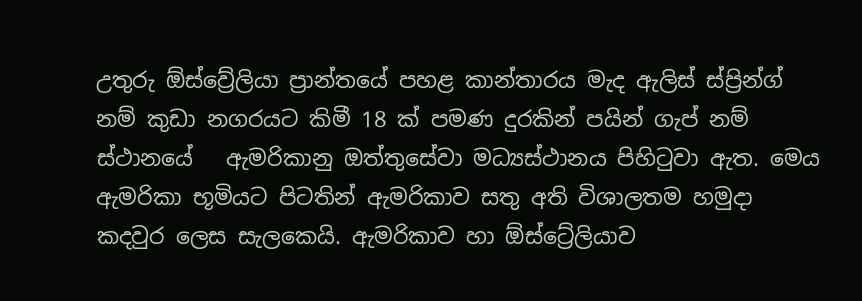උතුරු ඕස්ව්‍රේලියා ප්‍රාන්තයේ පහළ කාන්තාරය මැද ඇලිස් ස්ප්‍රින්ග් නම් කුඩා නගරයට කිමී 18 ක් පමණ දුරකින් පයින් ගැප් නම් ස්ථානයේ   ඇමරිකානු ඔත්තුසේවා මධ්‍යස්ථානය පිහිටුවා ඇත. මෙය ඇමරිකා භූමියට පිටතින් ඇමරිකාව සතු අති විශාලතම හමුදා කදවුර ලෙස සැලකෙයි. ඇමරිකාව හා ඕස්ට්‍රේලියාව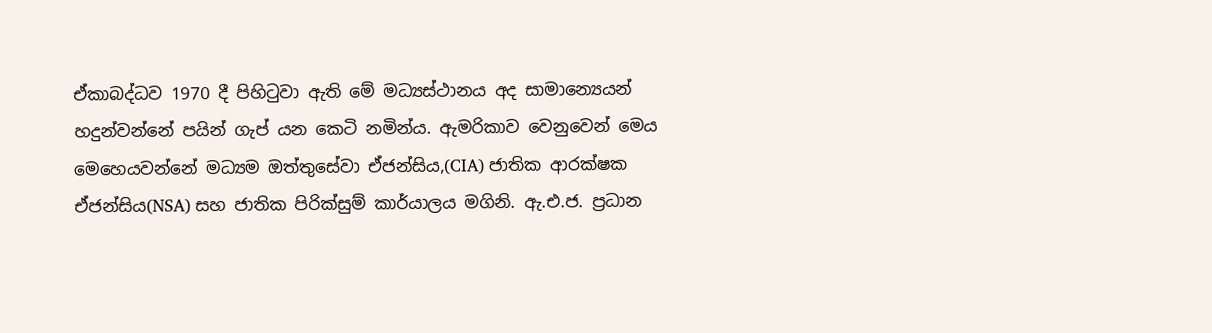ඒකාබද්ධව 1970 දී පිහිටුවා ඇති මේ මධ්‍යස්ථානය අද සාමාන්‍යෙයන් හදුන්වන්නේ පයින් ගැප් යන කෙටි නමින්ය. ඇමරිකාව වෙනුවෙන් මෙය මෙහෙයවන්නේ මධ්‍යම ඔත්තුසේවා ඒජන්සිය,(CIA) ජාතික ආරක්ෂක ඒජන්සිය(NSA) සහ ජාතික පිරික්සුම් කාර්යාලය මගිනි. ඇ.එ.ජ. ප්‍රධාන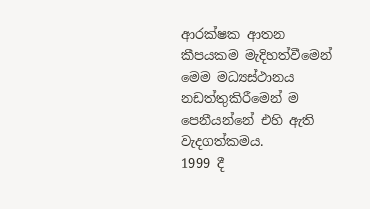ආරක්ෂක ආතන කීපයකම මැදිහත්වීමෙන්  මෙම මධ්‍යස්ථානය නඩත්තුකිරීමෙන් ම පෙනීයන්නේ එහි ඇති වැදගත්කමය.
1999 දී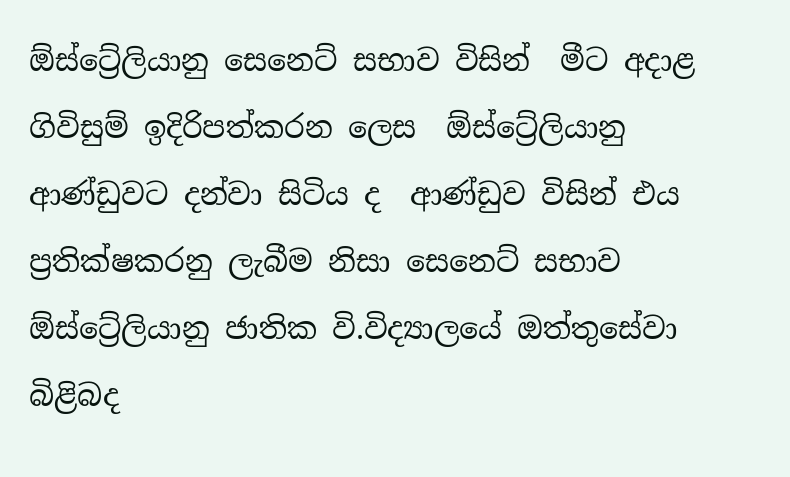ඕස්ට්‍රේලියානු සෙනෙට් සභාව විසින්  මීට අදාළ ගිවිසුම් ඉදිරිපත්කරන ලෙස  ඕස්ට්‍රේලියානු ආණ්ඩුවට දන්වා සිටිය ද  ආණ්ඩුව විසින් එය ප්‍රතික්ෂකරනු ලැබීම නිසා සෙනෙට් සභාව ඕස්ට්‍රේලියානු ජාතික වි.විද්‍යාලයේ ඔත්තුසේවා බිළිබද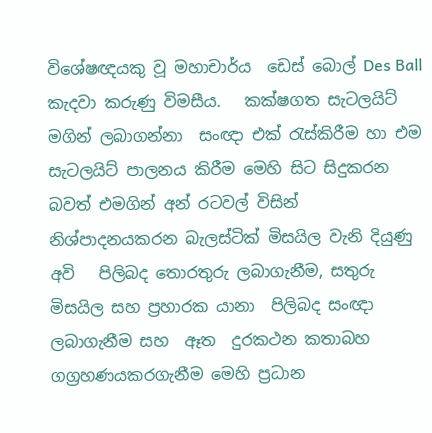විශේෂඥයකු වූ මහාචාර්ය  ඩෙස් බොල් Des Ball කැදවා කරුණු විමසීය.   කක්ෂගත සැටලයිට් මගින් ලබාගන්නා  සංඥා එක් රැස්කිරීම හා එම සැටලයිට් පාලනය කිරීම මෙහි සිට සිදුකරන බවත් එමගින් අන් රටවල් විසින් නිශ්පාදනයකරන බැලස්ටික් මිසයිල වැනි දියුණු අවි   පිලිබද තොරතුරු ලබාගැනීම, සතුරු මිසයිල සහ ප්‍රහාරක යානා  පිලිබද සංඥා ලබාගැනීම සහ  ඈත  දුරකථන කතාබහ ගග්‍රහණයකරගැනීම මෙහි ප්‍රධාන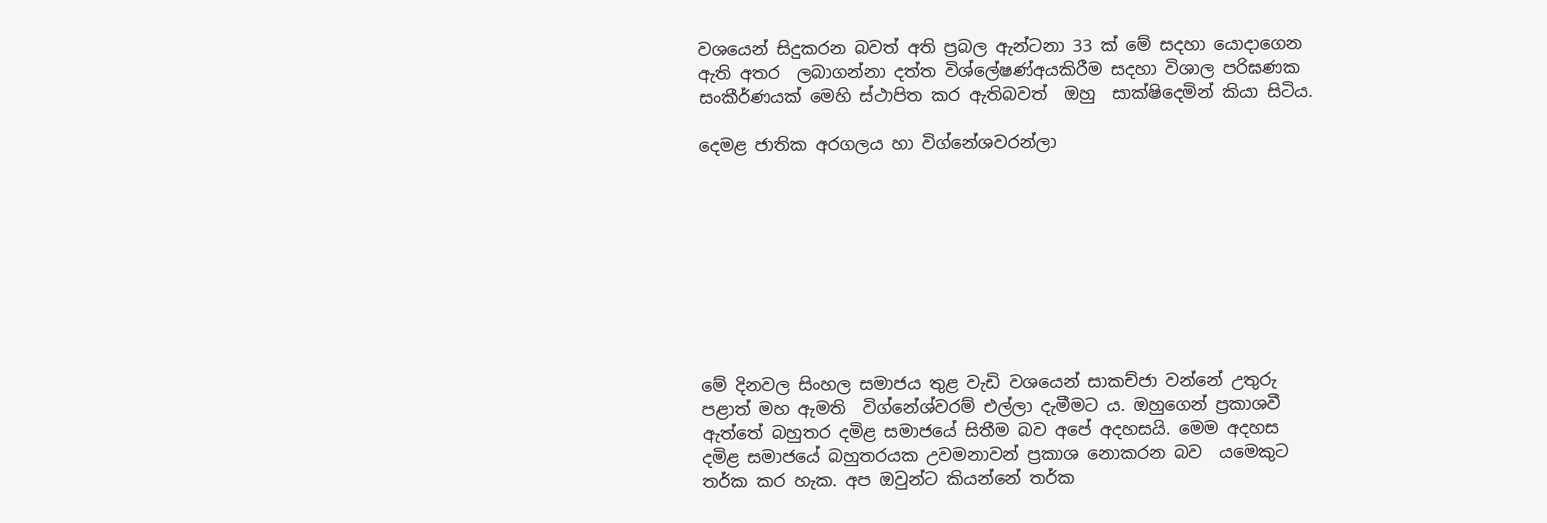වශයෙන් සිදුකරන බවත් අති ප්‍රබල ඇන්ටනා 33 ක් මේ සදහා යොදාගෙන ඇති අතර  ලබාගන්නා දත්ත විශ්ලේෂණ්‍අයකිරීම සදහා විශාල පරිඝණක සංකීර්ණයක් මෙහි ස්ථාපිත කර ඇතිබවත්  ඔහු  සාක්ෂිදෙමින් කියා සිටිය.

දෙමළ ජාතික අරගලය හා විග්නේශවරන්ලා









මේ දිනවල සිංහල සමාජය තුළ වැඩි වශයෙන් සාකච්ජා වන්නේ උතුරු පළාත් මහ ඇමති  විග්නේශ්වරම් එල්ලා දැමීමට ය. ඔහුගෙන් ප්‍රකාශවී ඇත්තේ බහුතර දමිළ සමාජ‍යේ සිතීම බව අපේ අදහසයි. මෙම අදහස දමිළ සමාජයේ බහුතරයක උවමනාවන් ප්‍රකාශ නොකරන බව  යමෙකුට තර්ක කර හැක. අප ඔවුන්ට කියන්නේ තර්ක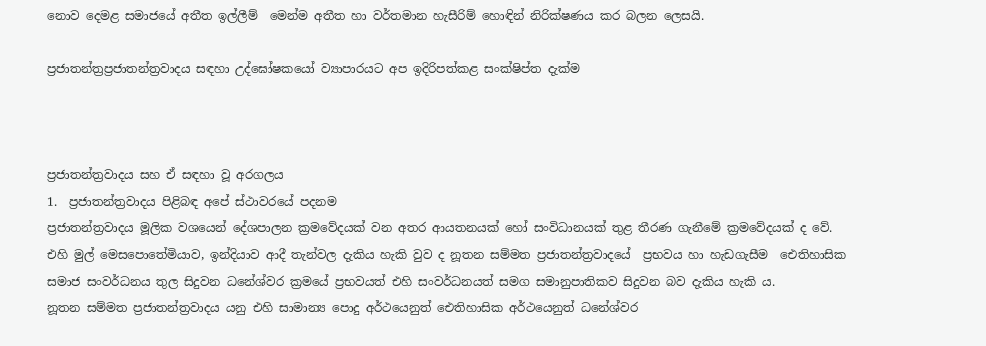නොව දෙමළ සමාජයේ අතීත ඉල්ලීම්  මෙන්ම අතීත හා වර්තමාන හැසීරිම් හොඳින් නිරික්ෂණය කර බලන ලෙසයි.

ප්‍රජාතන්ත්‍රප්‍රජාතන්ත්‍රවාදය සඳහා උද්ඝෝෂකයෝ ව්‍යාපාරයට අප ඉදිරිපත්කළ සංක්ෂිප්ත දැක්ම



ප්‍රජාතන්ත්‍රවාදය සහ ඒ සඳහා වූ අරගලය
1.  ප්‍රජාතන්ත්‍රවාදය පිළිබඳ අපේ ස්ථාවරයේ පදනම
ප්‍රජාතන්ත්‍රවාදය මූලික වශයෙන් දේශපාලන ක්‍රමවේදයක් වන අතර ආයතනයක් හෝ සංවිධානයක් තුළ තීරණ ගැනීමේ ක්‍රමවේදයක් ද වේ.
එහි මුල් මෙසපොතේමියාව, ඉන්දියාව ආදී තැන්වල දැකිය හැකි වුව ද නූතන සම්මත ප්‍රජාතන්ත්‍රවාදයේ  ප්‍රභවය හා හැඩගැසීම  ඓතිහාසික සමාජ සංවර්ධනය තුල සිදුවන ධනේශ්වර ක්‍රමයේ ප්‍රභවයත් එහි සංවර්ධනයත් සමග සමානුපාතිකව සිදුවන බව දැකිය හැකි ය.
නූතන සම්මත ප්‍රජාතන්ත්‍රවාදය යනු එහි සාමාන්‍ය පොදු අර්ථයෙනුත් ඓතිහාසික අර්ථයෙනුත් ධනේශ්වර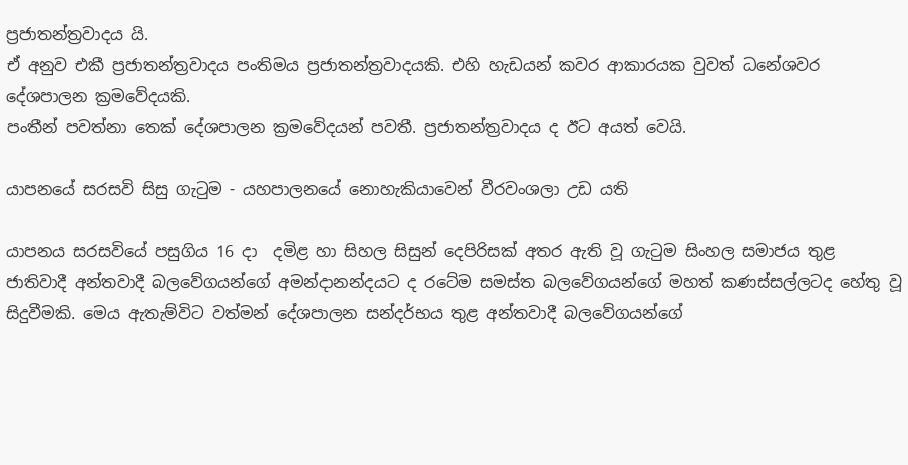ප්‍රජාතන්ත්‍රවාදය යි.
ඒ අනුව එකී ප්‍රජාතන්ත්‍රවාදය පංතිමය ප්‍රජාතන්ත්‍රවාදයකි. එහි හැඩයන් කවර ආකාරයක වුවත් ධනේශවර දේශපාලන ක්‍රමවේදයකි.
පංතීන් පවත්නා තෙක් දේශපාලන ක්‍රමවේදයන් පවතී. ප්‍රජාතන්ත්‍රවාදය ද ඊට අයත් වෙයි.

යාපනයේ සරසවි සිසු ගැටුම - යහපාලනයේ නොහැකියාවෙන් වීරවංශලා උඩ යති

යාපනය සරසවියේ පසුගිය 16 දා  දමිළ හා සිහල සිසුන් දෙපිරිසක් අතර ඇති වූ ගැටුම සිංහල සමාජය තුළ ජාතිවාදී අන්තවාදී බලවේගයන්ගේ අමන්දානන්දයට ද රටේම සමස්ත බලවේගයන්ගේ මහත් කණස්සල්ලටද හේතු වූ සිදුවීමකි. මෙය ඇතැම්විට වත්මන් දේශපාලන සන්දර්භය තුළ අන්තවාදී බලවේගයන්ගේ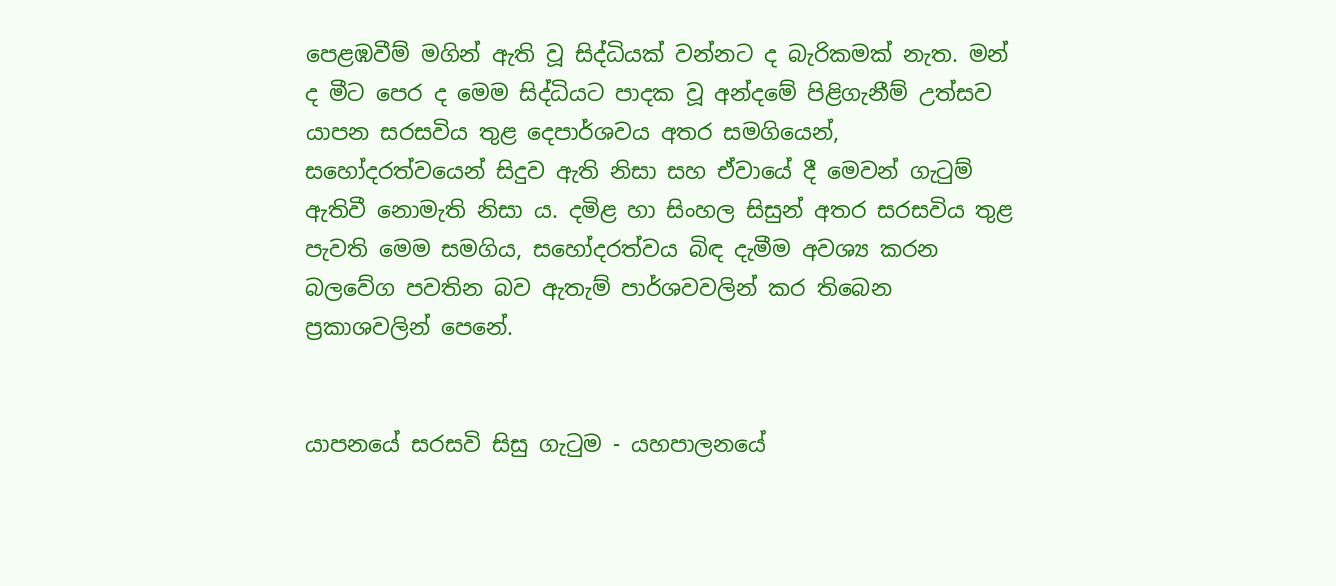පෙළඹවීම් මගින් ඇති වූ සිද්ධියක් වන්නට ද බැරිකමක් නැත. මන් ද මීට පෙර ද මෙම සිද්ධියට පාදක වූ අන්දමේ පිළිගැනීම් උත්සව යාපන සරසවිය තුළ දෙපාර්ශවය අතර සමගියෙන්, සහෝදරත්වයෙන් සිදුව ඇති නිසා සහ ඒවායේ දී මෙවන් ගැටුම් ඇතිවී නොමැති නිසා ය. දමිළ හා සිංහල සිසුන් අතර සරසවිය තුළ පැවති මෙම සමගිය, සහෝදරත්වය බිඳ දැමීම අවශ්‍ය කරන බලවේග පවතින බව ඇතැම් පාර්ශවවලින් කර තිබෙන ප්‍රකාශවලින් පෙනේ.


යාපනයේ සරසවි සිසු ගැටුම - යහපාලනයේ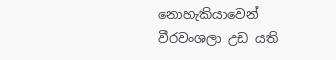නොහැකියාවෙන් වීරවංශලා උඩ යති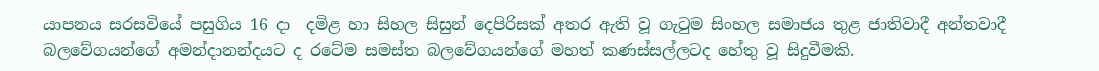යාපනය සරසවියේ පසුගිය 16 දා  දමිළ හා සිහල සිසුන් දෙපිරිසක් අතර ඇති වූ ගැටුම සිංහල සමාජය තුළ ජාතිවාදී අන්තවාදී බලවේගයන්ගේ අමන්දානන්දයට ද රටේම සමස්ත බලවේගයන්ගේ මහත් කණස්සල්ලටද හේතු වූ සිදුවීමකි.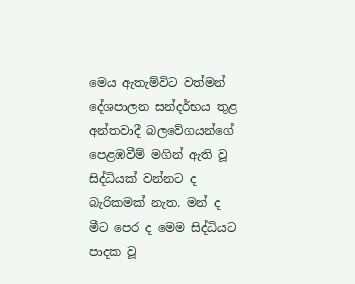මෙය ඇතැම්විට වත්මන් දේශපාලන සන්දර්භය තුළ අන්තවාදී බලවේගයන්ගේ පෙළඹවීම් මගින් ඇති වූ සිද්ධියක් වන්නට ද බැරිකමක් නැත. මන් ද මීට පෙර ද මෙම සිද්ධියට පාදක වූ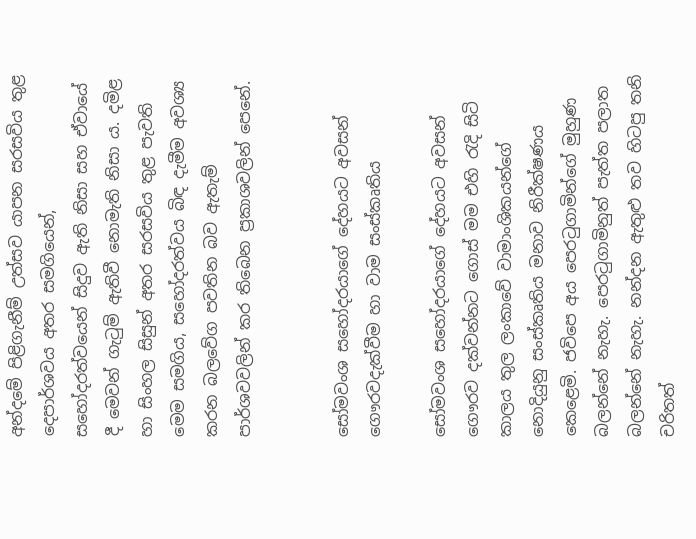අන්දමේ පිළිගැනීම් උත්සව යාපන සරසවිය තුළ දෙපාර්ශවය අතර සමගියෙන්, සහෝදරත්වයෙන් සිදුව ඇති නිසා සහ ඒවායේ දී මෙවන් ගැටුම් ඇතිවී නොමැති නිසා ය. දමිළ හා සිංහල සිසුන් අතර සරසවිය තුළ පැවති මෙම සමගිය, සහෝදරත්වය බිඳ දැමීම අවශ්‍ය කරන බලවේග පවතින බව ඇතැම් පාර්ශවවලින් කර තිබෙන ප්‍රකාශවලින් පෙනේ.


සෝමවංශ සහෝදරයාගේ දේහයට අවසන් ගෞරවදැක්වීම හා වාම සංස්කෘතිය

සෝමවංශ සහෝදරයාගේ දේහයට අවසන් ගෞරව දක්වන්නට ගොස් මම එහි රැදි සිටි කාලය තුල ලංකාවේ වාමාංශිකයන්ගේ නොදියුනු සංස්කෘතිය මනාව නිරීක්ෂණය කෙළෙමි. ජවිපෙ අය පෙරටුගාමින්ගේ මුහුණ බලන්නේ නැහැ. පෙරටුගාමිනුත් පැත්ත පලාත බලන්නේ නැහැ. නන්දන ඇතුළු තව හිටපු තනි චරිතත්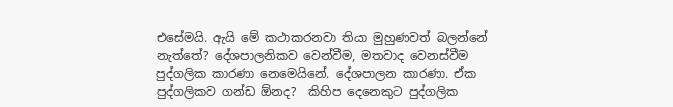එසේමයි. ඇයි මේ කථාකරනවා තියා මුහුණවත් බලන්නේ නැත්තේ? දේශපාලනිකව වෙන්වීම, මතවාද වෙනස්වීම පුද්ගලික කාරණා නෙමෙයිනේ. දේශපාලන කාරණා. ඒක පුද්ගලිකව ගන්ඩ ඕනද?  කිහිප දෙනෙකුට පුද්ගලික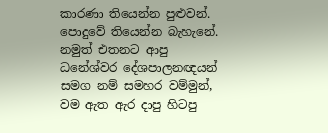කාරණා තියෙන්න පුළුවන්. පොදුවේ තියෙන්න බැහැනේ. නමුත් එතනට ආපු ධනේශ්වර දේශපාලනඥයන් සමග නම් සමහර වම්මුන්, වම ඇත ඇර දාපු හිටපු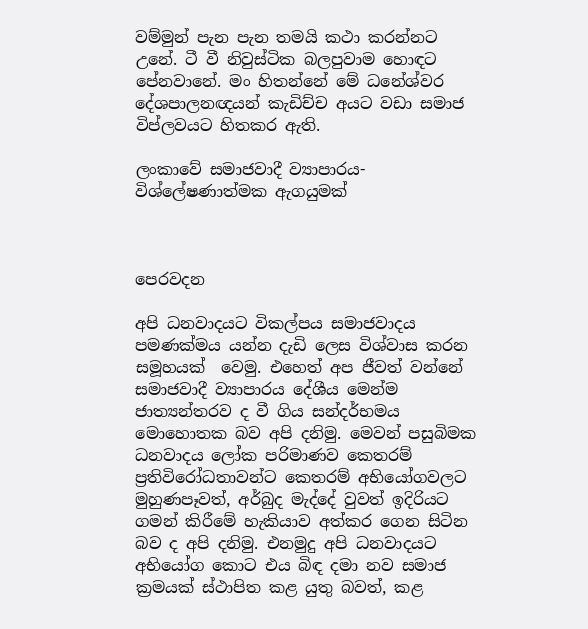වම්මුන් පැන පැන තමයි කථා කරන්නට උනේ. ටී වී නිවුස්ටික බලපුවාම හොඳට පේනවානේ. මං හිතන්නේ මේ ධනේශ්වර දේශපාලනඥයන් කැඩිච්ච අයට වඩා සමාජ විප්ලවයට හිතකර ඇති.

ලංකාවේ සමාජවාදී ව්‍යාපාරය- විශ්ලේෂණාත්මක ඇගයුමක්



පෙරවදන

අපි ධනවාදයට විකල්පය සමාජවාදය පමණක්මය යන්න දැඩි ලෙස විශ්වාස කරන සමූහයක්  වෙමු. එහෙත් අප ජීවත් වන්නේ සමාජවාදී ව්‍යාපාරය දේශීය මෙන්ම ජාත්‍යන්තරව ද වී ගිය සන්දර්භමය මොහොතක බව අපි දනිමු. මෙවන් පසුබිමක ධනවාදය ලෝක පරිමාණව කෙතරම් ප්‍රතිවිරෝධතාවන්ට කෙතරම් අභියෝගවලට මුහුණපෑවත්, අර්බුද මැද්දේ වුවත් ඉදිරියට ගමන් කිරීමේ හැකියාව අත්කර ගෙන සිටින බව ද අපි දනිමු. එනමුදු අපි ධනවාදයට අභියෝග කොට එය බිඳ දමා නව සමාජ ක්‍රමයක් ස්ථාපිත කළ යුතු බවත්, කළ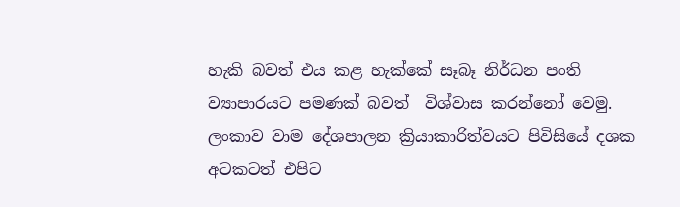හැකි බවත් එය කළ හැක්කේ සෑබෑ නිර්ධන පංති ව්‍යාපාරයට පමණක් බවත්  විශ්වාස කරන්නෝ වෙමු.
ලංකාව වාම දේශපාලන ක්‍රියාකාරිත්වයට පිවිසියේ දශක අටකටත් එපිට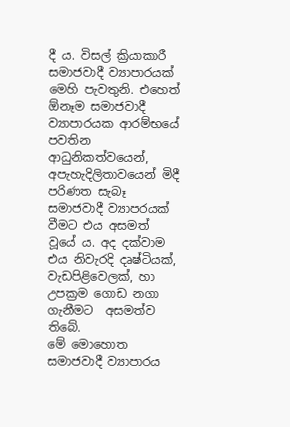දී ය. විසල් ක්‍රියාකාරී සමාජවාදී ව්‍යාපාරයක් මෙහි පැවතුනි. එහෙත්  ඕනෑම සමාජවාදී ව්‍යාපාරයක ආරම්භයේ පවතින ආධුනිකත්වයෙන්, අපැහැදිලිතාවයෙන් මිදී පරිණත සැබෑ සමාජවාදී ව්‍යාපරයක් වීමට එය අසමත් වූයේ ය. අද දක්වාම එය නිවැරදි දෘෂ්ටියක්, වැඩපිළිවෙලක්, හා උපක්‍රම ගොඩ නගා ගැනීමට  අසමත්ව තිබේ.
මේ මොහොත සමාජවාදී ව්‍යාපාරය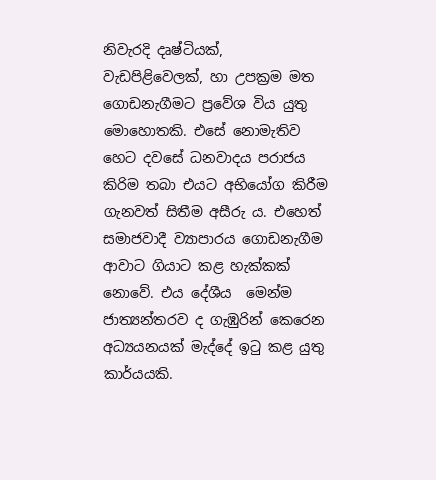නිවැරදි දෘෂ්ටියක්, වැඩපිළිවෙලක්, හා උපක්‍රම මත ගොඩනැගීමට ප්‍රවේශ විය යුතු මොහොතකි. එසේ නොමැතිව හෙට දවසේ ධනවාදය පරාජය කිරිම තබා එයට අභියෝග කිරීම ගැනවත් සිතීම අසීරු ය. එහෙත් සමාජවාදී ව්‍යාපාරය ගොඩනැගීම ආවාට ගියාට කළ හැක්කක් නොවේ. එය දේශීය  මෙන්ම ජාත්‍යන්තරව ද ගැඹුරින් කෙරෙන අධ්‍යයනයක් මැද්දේ ඉටු කළ යුතු කාර්යයකි.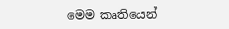මෙම කෘතියෙන්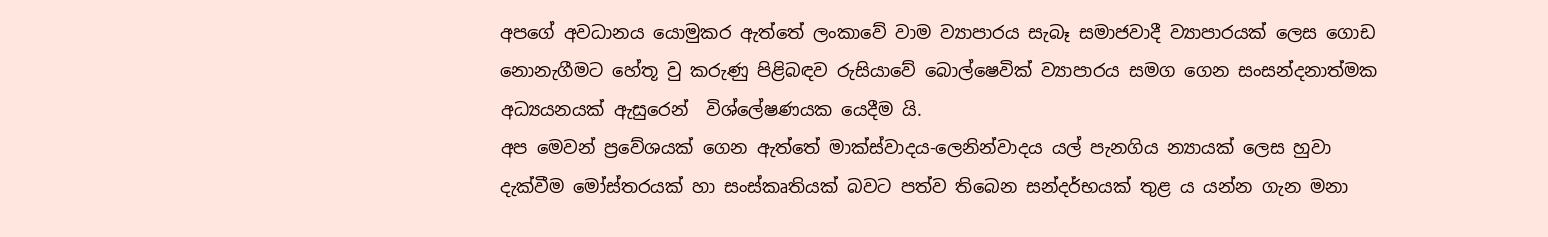අපගේ අවධානය යොමුකර ඇත්තේ ලංකාවේ වාම ව්‍යාපාරය සැබෑ සමාජවාදී ව්‍යාපාරයක් ලෙස ගොඩ නොනැගීමට හේතූ වු කරුණු පිළිබඳව රුසියාවේ බොල්ෂෙවික් ව්‍යාපාරය සමග ගෙන සංසන්දනාත්මක අධ්‍යයනයක් ඇසුරෙන්  විශ්ලේෂණයක යෙදීම යි.
අප මෙවන් ප්‍රවේශයක් ගෙන ඇත්තේ මාක්ස්වාදය-ලෙනින්වාදය යල් පැනගිය න්‍යායක් ලෙස හුවා දැක්වීම මෝස්තරයක් හා සංස්කෘතියක් බවට පත්ව තිබෙන සන්දර්භයක් තුළ ය යන්න ගැන මනා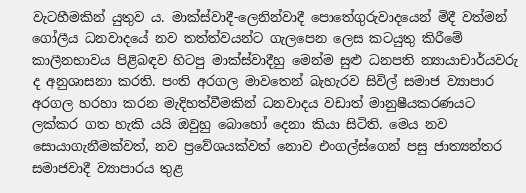වැටහීමකින් යුතුව ය. මාක්ස්වාදී-ලෙනින්වාදී පොතේගුරුවාදයෙන් මිදී වත්මන් ගෝලීය ධනවාදයේ නව තත්ත්වයන්ට ගැලපෙන ලෙස කටයුතු කිරීමේ කාලීනභාවය පිළිබඳව හිටපු මාක්ස්වාදීහු මෙන්ම සුළු ධනපති න්‍යායාචාර්යවරු ද අනුශාසනා කරති. පංති අරගල මාවතෙන් බැහැරව සිවිල් සමාජ ව්‍යාපාර අරගල හරහා කරන මැදිහත්වීමකින් ධනවාදය වඩාත් මානුෂීයකරණයට ලක්කර ගත හැකි යයි ඔවුහු බොහෝ දෙනා කියා සිටිති. මෙය නව සොයාගැනීමක්වත්, නව ප්‍රවේශයක්වත් නොව එංගල්ස්ගෙන් පසු ජාත්‍යන්තර සමාජවාදී ව්‍යාපාරය තුළ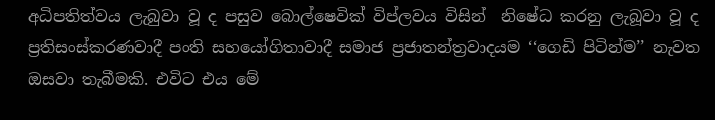අධිපතිත්වය ලැබුවා වූ ද පසුව බොල්ෂෙවික් විප්ලවය විසින්  නිෂේධ කරනු ලැබූවා වූ ද ප්‍රතිසංස්කරණවාදී පංති සහයෝගිතාවාදී සමාජ ප්‍රජාතන්ත්‍රවාදයම ‘‘ගෙඩි පිටින්ම’’ නැවත ඔසවා තැබීමකි. එවිට එය මේ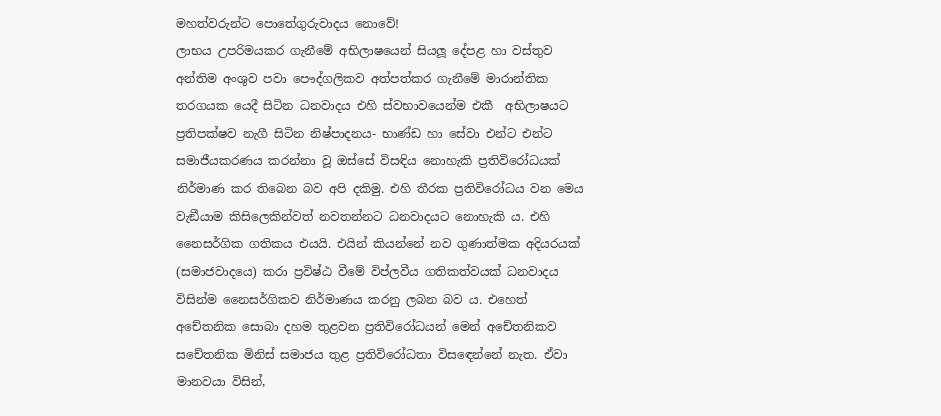මහත්වරුන්ට පොතේගුරුවාදය නොවේ!
ලාභය උපරිමයකර ගැනීමේ අභිලාෂයෙන් සියලූ දේපළ හා වස්තුව අන්තිම අංශුව පවා පෞද්ගලිකව අත්පත්කර ගැනීමේ මාරාන්තික තරගයක යෙදී සිටින ධනවාදය එහි ස්වභාවයෙන්ම එකී  අභිලාෂයට ප්‍රතිපක්ෂව නැගී සිටින නිෂ්පාදනය- භාණ්ඩ හා සේවා එන්ට එන්ට සමාජීයකරණය කරන්නා වූ ඔස්සේ විසඳිය නොහැකි ප්‍රතිවිරෝධයක් නිර්මාණ කර තිබෙන බව අපි දකිමු. එහි තීරක ප්‍රතිවිරෝධය වන මෙය වැඞීයාම කිසිලෙකින්වත් නවතන්නට ධනවාදයට නොහැකි ය. එහි නෛසර්ගික ගතිකය එයයි. එයින් කියන්නේ නව ගුණාත්මක අදියරයක් (සමාජවාදයෙ) කරා ප්‍රවිෂ්ඨ වීමේ විප්ලවීය ගතිකත්වයක් ධනවාදය විසින්ම නෛසර්ගිකව නිර්මාණය කරනු ලබන බව ය. එහෙත් අචේතනික සොබා දහම තුළවන ප්‍රතිවිරෝධයන් මෙන් අචේතනිකව සචේතනික මිනිස් සමාජය තුළ ප්‍රතිවිරෝධතා විසඳෙන්නේ නැත. ඒවා මානවයා විසින්,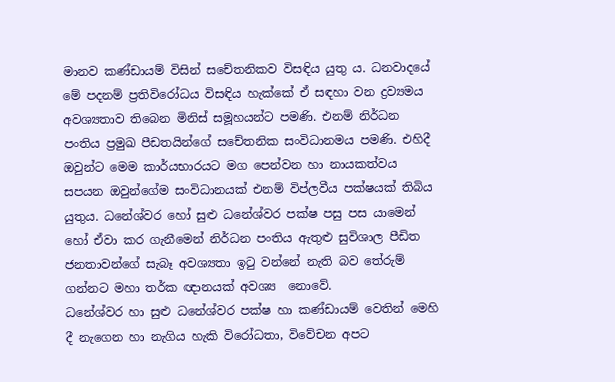මානව කණ්ඩායම් විසින් සචේතනිකව විසඳිය යුතු ය. ධනවාදයේ මේ පදනම් ප්‍රතිවිරෝධය විසඳිය හැක්කේ ඒ සඳහා වන ද්‍රව්‍යමය අවශ්‍යතාව තිබෙන මිනිස් සමූහයන්ට පමණි. එනම් නිර්ධන පංතිය ප්‍රමුඛ පීඩතයින්ගේ සචේතනික සංවිධානමය පමණි. එහිදී ඔවුන්ට මෙම කාර්යභාරයට මග පෙන්වන හා නායකත්වය සපයන ඔවුන්ගේම සංවිධානයක් එනම් විප්ලවීය පක්ෂයක් තිබිය යුතුය. ධනේශ්වර හෝ සුළු ධනේශ්වර පක්ෂ පසු පස යාමෙන් හෝ ඒවා කර ගැනීමෙන් නිර්ධන පංතිය ඇතුළු සුවිශාල පීඩිත ජනතාවන්ගේ සැබෑ අවශ්‍යතා ඉටු වන්නේ නැති බව තේරුම් ගන්නට මහා තර්ක ඥානයක් අවශ්‍ය  නොවේ.
ධනේශ්වර හා සුළු ධනේශ්වර පක්ෂ හා කණ්ඩායම් වෙතින් මෙහි දී නැගෙන හා නැගිය හැකි විරෝධතා, විවේචන අපට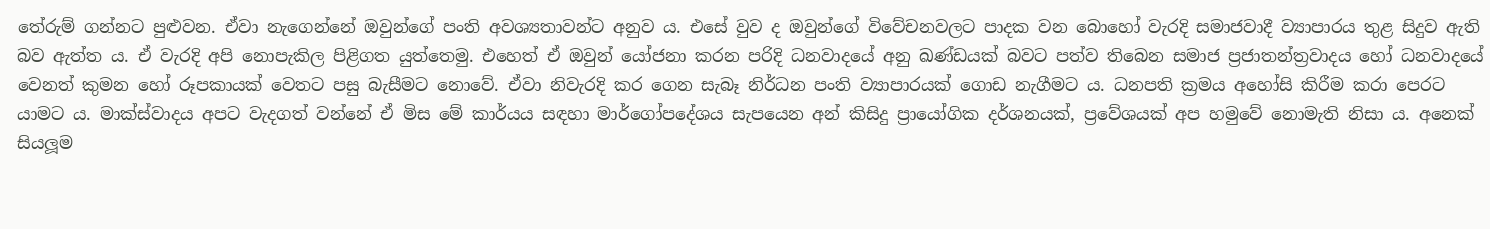තේරුම් ගන්නට පුළුවන. ඒවා නැගෙන්නේ ඔවුන්ගේ පංති අවශ්‍යතාවන්ට අනුව ය. එසේ වුව ද ඔවුන්ගේ විවේචනවලට පාදක වන බොහෝ වැරදි සමාජවාදී ව්‍යාපාරය තුළ සිදුව ඇති බව ඇත්ත ය. ඒ වැරදි අපි නොපැකිල පිළිගත යුත්තෙමු. එහෙත් ඒ ඔවුන් යෝජනා කරන පරිදි ධනවාදයේ අනු ඛණ්ඩයක් බවට පත්ව තිබෙන සමාජ ප්‍රජාතන්ත්‍රවාදය හෝ ධනවාදයේ වෙනත් කුමන හෝ රූපකායක් වෙතට පසු බැසීමට නොවේ. ඒවා නිවැරදි කර ගෙන සැබෑ නිර්ධන පංති ව්‍යාපාරයක් ගොඩ නැගීමට ය. ධනපති ක්‍රමය අහෝසි කිරීම කරා පෙරට යාමට ය. මාක්ස්වාදය අපට වැදගත් වන්නේ ඒ මිස මේ කාර්යය සඳහා මාර්ගෝපදේශය සැපයෙන අන් කිසිදු ප්‍රායෝගික දර්ශනයක්, ප්‍රවේශයක් අප හමුවේ නොමැති නිසා ය. අනෙක් සියලූම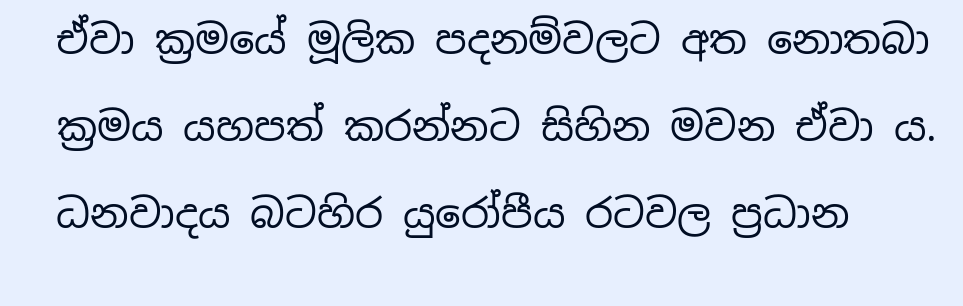ඒවා ක්‍රමයේ මූලික පදනම්වලට අත නොතබා ක්‍රමය යහපත් කරන්නට සිහින මවන ඒවා ය.
ධනවාදය බටහිර යුරෝපීය රටවල ප්‍රධාන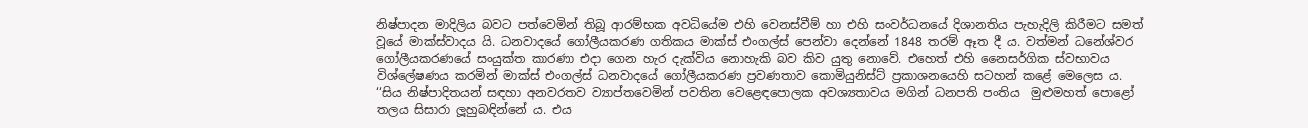නිෂ්පාදන මාදිලිය බවට පත්වෙමින් තිබූ ආරම්භක අවධියේම එහි වෙනස්වීම් හා එහි සංවර්ධනයේ දිශානතිය පැහැදිලි කිරීමට සමත් වූයේ මාක්ස්වාදය යි. ධනවාදයේ ගෝලීයකරණ ගතිකය මාක්ස් එංගල්ස් පෙන්වා දෙන්නේ 1848 තරම් ඈත දී ය. වත්මන් ධනේශ්වර ගෝලීයකරණයේ සංයුක්ත කාරණා එදා ගෙන හැර දැක්විය නොහැකි බව කිව යුතු නොවේ. එහෙත් එහි නෛසර්ගික ස්වභාවය විශ්ලේෂණය කරමින් මාක්ස් එංගල්ස් ධනවාදයේ ගෝලීයකරණ ප්‍රවණතාව කොමියුනිස්ට් ප්‍රකාශනයෙහි සටහන් කළේ මෙලෙස ය.
‘‘සිය නිෂ්පාදිතයන් සඳහා අනවරතව ව්‍යාප්තවෙමින් පවතින වෙළෙඳපොලක අවශ්‍යතාවය මගින් ධනපති පංතිය  මුළුමහත් පොළෝ තලය සිසාරා ලූහුබඳින්නේ ය. එය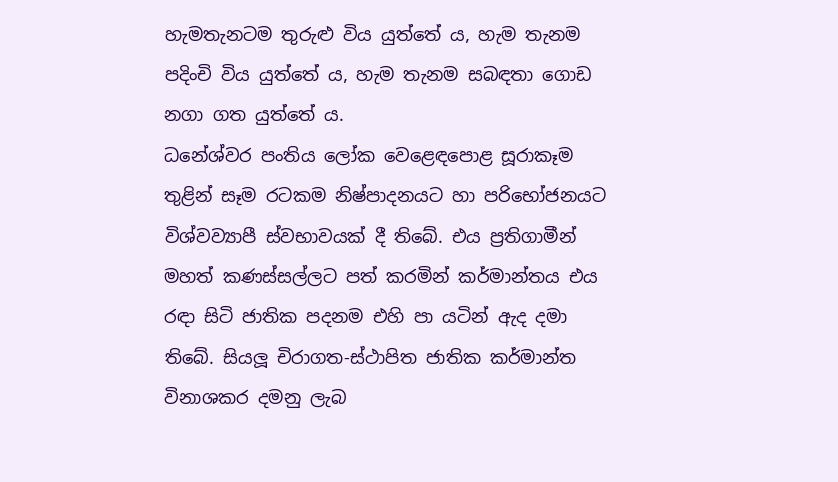හැමතැනටම තුරුළු විය යුත්තේ ය, හැම තැනම පදිංචි විය යුත්තේ ය, හැම තැනම සබඳතා ගොඩ නගා ගත යුත්තේ ය.
ධනේශ්වර පංතිය ලෝක වෙළෙඳපොළ සූරාකෑම තුළින් සෑම රටකම නිෂ්පාදනයට හා පරිභෝජනයට විශ්වව්‍යාපී ස්වභාවයක් දී තිබේ. එය ප්‍රතිගාමීන් මහත් කණස්සල්ලට පත් කරමින් කර්මාන්තය එය රඳා සිටි ජාතික පදනම එහි පා යටින් ඇද දමා තිබේ. සියලූ චිරාගත-ස්ථාපිත ජාතික කර්මාන්ත විනාශකර දමනු ලැබ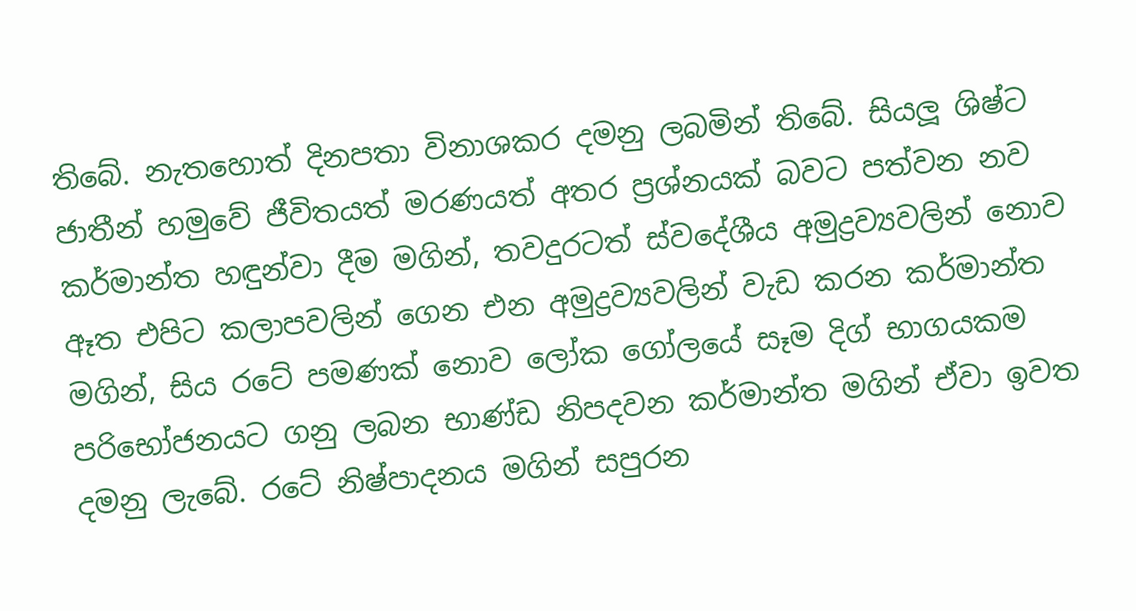තිබේ. නැතහොත් දිනපතා විනාශකර දමනු ලබමින් තිබේ. සියලූ ශිෂ්ට ජාතීන් හමුවේ ජීවිතයත් මරණයත් අතර ප්‍රශ්නයක් බවට පත්වන නව කර්මාන්ත හඳුන්වා දීම මගින්, තවදුරටත් ස්වදේශීය අමුද්‍රව්‍යවලින් නොව ඈත එපිට කලාපවලින් ගෙන එන අමුද්‍රව්‍යවලින් වැඩ කරන කර්මාන්ත මගින්, සිය රටේ පමණක් නොව ලෝක ගෝලයේ සෑම දිග් භාගයකම පරිභෝජනයට ගනු ලබන භාණ්ඩ නිපදවන කර්මාන්ත මගින් ඒවා ඉවත දමනු ලැබේ. රටේ නිෂ්පාදනය මගින් සපුරන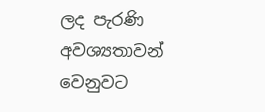ලද පැරණි අවශ්‍යතාවන් වෙනුවට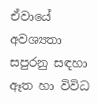ඒවායේ අවශ්‍යතා සපුරනු සඳහා ඈත හා විවිධ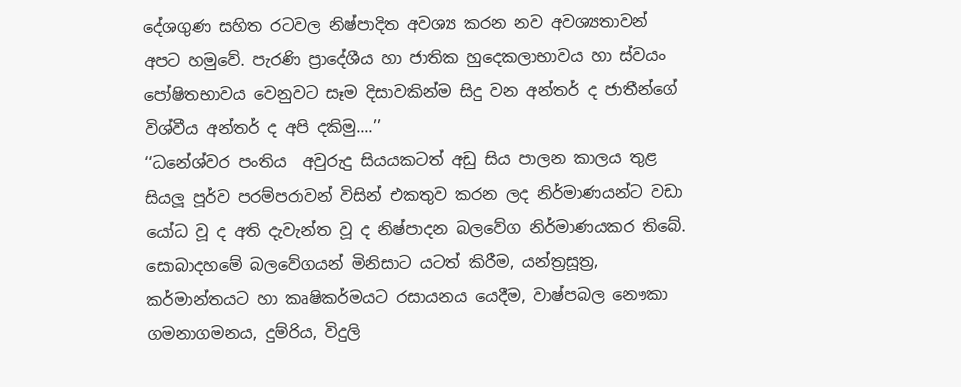දේශගුණ සහිත රටවල නිෂ්පාදිත අවශ්‍ය කරන නව අවශ්‍යතාවන් අපට හමුවේ. පැරණි ප්‍රාදේශීය හා ජාතික හුදෙකලාභාවය හා ස්වයං පෝෂිතභාවය වෙනුවට සෑම දිසාවකින්ම සිදු වන අන්තර් ද ජාතීන්ගේ  විශ්වීය අන්තර් ද අපි දකිමු....’’
‘‘ධනේශ්වර පංතිය  අවුරුදු සියයකටත් අඩු සිය පාලන කාලය තුළ සියලූ පූර්ව පරම්පරාවන් විසින් එකතුව කරන ලද නිර්මාණයන්ට වඩා යෝධ වූ ද අති දැවැන්ත වූ ද නිෂ්පාදන බලවේග නිර්මාණයකර තිබේ. සොබාදහමේ බලවේගයන් මිනිසාට යටත් කිරීම, යන්ත්‍රසූත්‍ර, කර්මාන්තයට හා කෘෂිකර්මයට රසායනය යෙදීම, වාෂ්පබල නෞකා ගමනාගමනය, දුම්රිය, විදුලි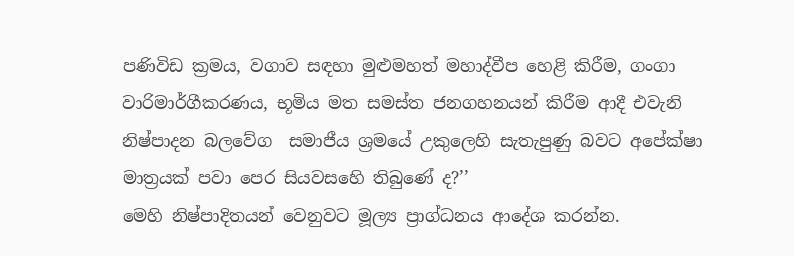පණිවිඩ ක්‍රමය, වගාව සඳහා මුළුමහත් මහාද්වීප හෙළි කිරීම, ගංගා වාරිමාර්ගීකරණය, භූමිය මත සමස්ත ජනගහනයන් කිරීම ආදී එවැනි නිෂ්පාදන බලවේග  සමාජීය ශ්‍රමයේ උකුලෙහි සැතැපුණු බවට අපේක්ෂා මාත්‍රයක් පවා පෙර සියවසහෙි තිබුණේ ද?’’
මෙහි නිෂ්පාදිතයන් වෙනුවට මූල්‍ය ප්‍රාග්ධනය ආදේශ කරන්න.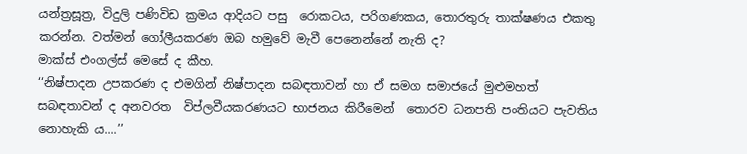යන්ත්‍රසූත්‍ර, විදුලි පණිවිඩ ක්‍රමය ආදියට පසු  රොකටය, පරිගණකය, තොරතුරු තාක්ෂණය එකතු කරන්න. වත්මන් ගෝලීයකරණ ඔබ හමුවේ මැවී පෙනෙන්නේ නැති ද?
මාක්ස් එංගල්ස් මෙසේ ද කීහ.
‘‘නිෂ්පාදන උපකරණ ද එමගින් නිෂ්පාදන සබඳතාවන් හා ඒ සමග සමාජයේ මුළුමහත් සබඳතාවන් ද අනවරත  විප්ලවීයකරණයට භාජනය කිරීමෙන්  තොරව ධනපති පංතියට පැවතිය නොහැකි ය....’’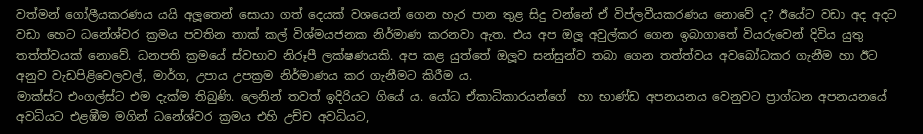වත්මන් ගෝලීයකරණය යයි අලූතෙන් සොයා ගත් දෙයක් වශයෙන් ගෙන හැර පාන තුළ සිදු වන්නේ ඒ විප්ලවීයකරණය නොවේ ද? ඊයේට වඩා අද අදට වඩා හෙට ධනේශ්වර ක්‍රමය පවතින තාක් කල් විශ්මයජනක නිර්මාණ කරනවා ඇත. එය අප ඔලූ අවුල්කර ගෙන ඉබාගාතේ වියරුවෙන් දිවිය යුතු තත්ත්වයක් නොවේ. ධනපති ක්‍රමයේ ස්වභාව නිරූපී ලක්ෂණයකි. අප කළ යුත්තේ ඔලූව සන්සුන්ව තබා ගෙන තත්ත්වය අවබෝධකර ගැනීම හා ඊට අනුව වැඩපිළිවෙලවල්, මාර්ග, උපාය උපක්‍රම නිර්මාණය කර ගැනීමට කිරීම ය.
මාක්ස්ට එංගල්ස්ට එම දැක්ම තිබුණි. ලෙනින් තවත් ඉදිරියට ගියේ ය. යෝධ ඒකාධිකාරයන්ගේ  හා භාණ්ඩ අපනයනය වෙනුවට ප්‍රාග්ධන අපනයනයේ අවධියට එළඹීම මගින් ධනේශ්වර ක්‍රමය එහි උච්ච අවධියට,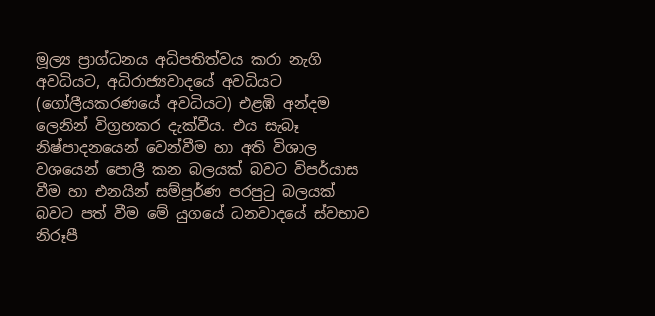මූල්‍ය ප්‍රාග්ධනය අධිපතිත්වය කරා නැගි අවධියට, අධිරාජ්‍යවාදයේ අවධියට (ගෝලීයකරණයේ අවධියට) එළඹි අන්දම ලෙනින් විග්‍රහකර දැක්වීය. එය සැබෑ නිෂ්පාදනයෙන් වෙන්වීම හා අති විශාල වශයෙන් පොලී කන බලයක් බවට විපර්යාස වීම හා එනයින් සම්පූර්ණ පරපුටු බලයක් බවට පත් වීම මේ යුගයේ ධනවාදයේ ස්වභාව නිරූපී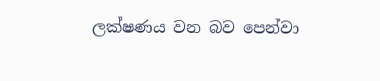ලක්ෂණය වන බව පෙන්වා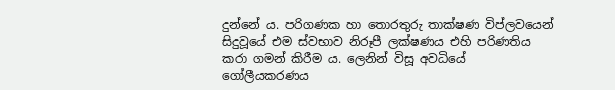දුන්නේ ය. පරිගණක හා තොරතුරු තාක්ෂණ විප්ලවයෙන්  සිදුවූයේ එම ස්වභාව නිරූපී ලක්ෂණය එහි පරිණතිය කරා ගමන් කිරීම ය. ලෙනින් විසූ අවධියේ ගෝලීයකරණය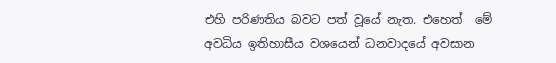එහි පරිණතිය බවට පත් වූයේ නැත. එහෙත්  මේ අවධිය ඉතිහාසීය වශයෙන් ධනවාදයේ අවසාන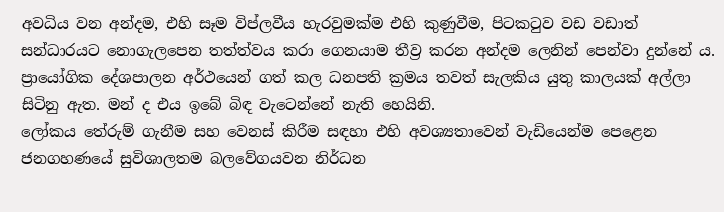අවධිය වන අන්දම, එහි සෑම විප්ලවීය හැරවුමක්ම එහි කුණුවීම, පිටකටුව වඩ වඩාත් සන්ධාරයට නොගැලපෙන තත්ත්වය කරා ගෙනයාම තීව්‍ර කරන අන්දම ලෙනින් පෙන්වා දුන්නේ ය. ප්‍රායෝගික දේශපාලන අර්ථයෙන් ගත් කල ධනපති ක්‍රමය තවත් සැලකිය යුතු කාලයක් අල්ලා සිටිනු ඇත. මන් ද එය ඉබේ බිඳ වැටෙන්නේ නැති හෙයිනි.
ලෝකය තේරුම් ගැනීම සහ වෙනස් කිරීම සඳහා එහි අවශ්‍යතාවෙන් වැඩියෙන්ම පෙළෙන ජනගහණයේ සුවිශාලතම බලවේගයවන නිර්ධන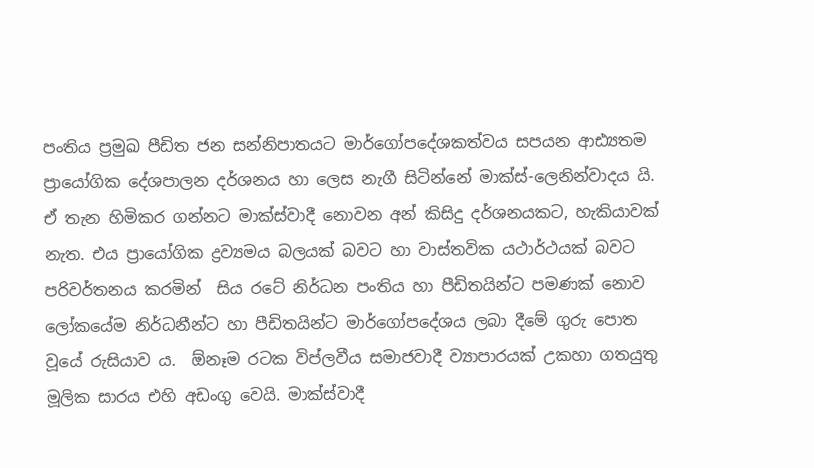පංතිය ප්‍රමුඛ පීඩිත ජන සන්නිපාතයට මාර්ගෝපදේශකත්වය සපයන ආඪ්‍යතම ප්‍රායෝගික දේශපාලන දර්ශනය හා ලෙස නැගී සිටින්නේ මාක්ස්-ලෙනින්වාදය යි. ඒ තැන හිමිකර ගන්නට මාක්ස්වාදී නොවන අන් කිසිදු දර්ශනයකට, හැකියාවක් නැත. එය ප්‍රායෝගික ද්‍රව්‍යමය බලයක් බවට හා වාස්තවික යථාර්ථයක් බවට පරිවර්තනය කරමින්  සිය රටේ නිර්ධන පංතිය හා පීඩිතයින්ට පමණක් නොව ලෝකයේම නිර්ධනීන්ට හා පීඩිතයින්ට මාර්ගෝපදේශය ලබා දීමේ ගුරු පොත වූයේ රුසියාව ය.  ඕනෑම රටක විප්ලවීය සමාජවාදී ව්‍යාපාරයක් උකහා ගතයුතු මූලික සාරය එහි අඩංගු වෙයි. මාක්ස්වාදී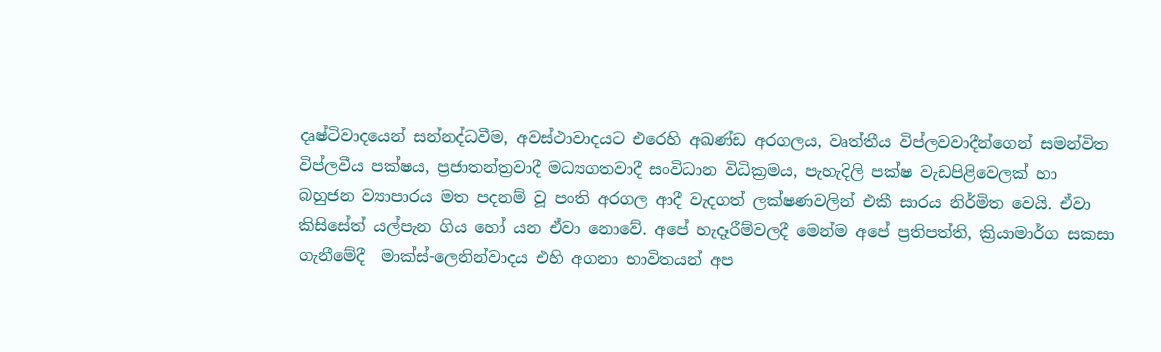දෘෂ්ටිවාදයෙන් සන්නද්ධවීම, අවස්ථාවාදයට එරෙහි අඛණ්ඩ අරගලය, වෘත්තීය විප්ලවවාදීන්ගෙන් සමන්විත විප්ලවීය පක්ෂය, ප්‍රජාතන්ත්‍රවාදී මධ්‍යගතවාදී සංවිධාන විධික්‍රමය, පැහැදිලි පක්ෂ වැඩපිළිවෙලක් හා බහුජන ව්‍යාපාරය මත පදනම් වූ පංති අරගල ආදී වැදගත් ලක්ෂණවලින් එකී සාරය නිර්මිත වෙයි. ඒවා කිසිසේත් යල්පැන ගිය හෝ යන ඒවා නොවේ. අපේ හැදෑරීම්වලදී මෙන්ම අපේ ප්‍රතිපත්ති, ක්‍රියාමාර්ග සකසා ගැනීමේදී  මාක්ස්-ලෙනින්වාදය එහි අගනා භාවිතයන් අප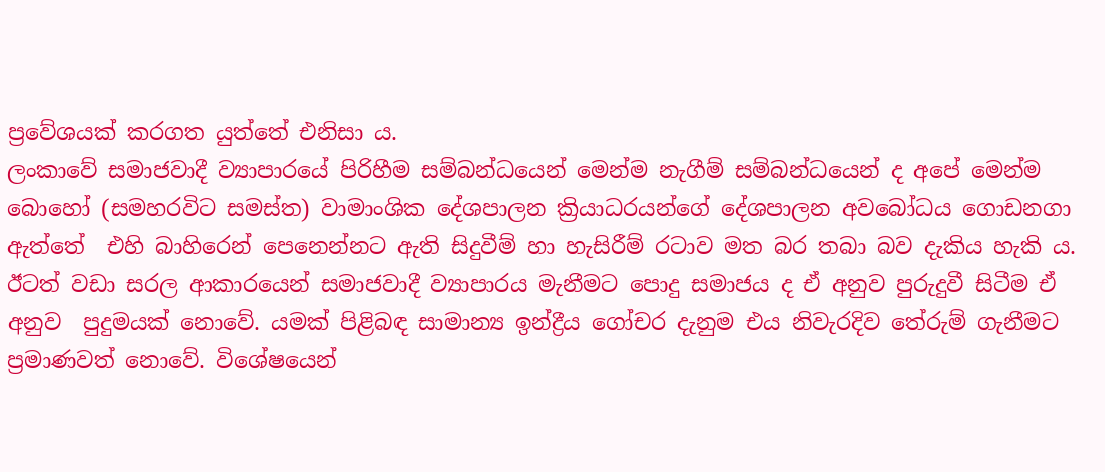ප්‍රවේශයක් කරගත යුත්තේ එනිසා ය.
ලංකාවේ සමාජවාදී ව්‍යාපාරයේ පිරිහීම සම්බන්ධයෙන් මෙන්ම නැගීම් සම්බන්ධයෙන් ද අපේ මෙන්ම බොහෝ (සමහරවිට සමස්ත) වාමාංශික දේශපාලන ක්‍රියාධරයන්ගේ දේශපාලන අවබෝධය ගොඩනගා ඇත්තේ  එහි බාහිරෙන් පෙනෙන්නට ඇති සිදුවීම් හා හැසිරීම් රටාව මත බර තබා බව දැකිය හැකි ය. ඊටත් වඩා සරල ආකාරයෙන් සමාජවාදී ව්‍යාපාරය මැනීමට පොදු සමාජය ද ඒ අනුව පුරුදුවී සිටීම ඒ අනුව  පුදුමයක් නොවේ. යමක් පිළිබඳ සාමාන්‍ය ඉන්ද්‍රීය ගෝචර දැනුම එය නිවැරදිව තේරුම් ගැනීමට ප්‍රමාණවත් නොවේ. විශේෂයෙන්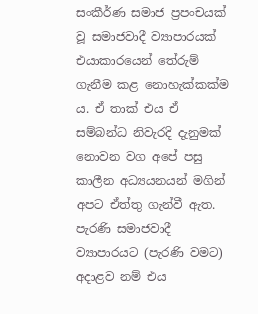සංකීර්ණ සමාජ ප්‍රපංචයක් වූ සමාජවාදී ව්‍යාපාරයක් එයාකාරයෙන් තේරුම් ගැනීම කළ නොහැක්කක්ම ය. ඒ තාක් එය ඒ සම්බන්ධ නිවැරදි දැනුමක් නොවන වග අපේ පසු කාලීන අධ්‍යයනයන් මගින් අපට ඒත්තු ගැන්වී ඇත. පැරණි සමාජවාදී ව්‍යාපාරයට (පැරණි වමට) අදාළව නම් එය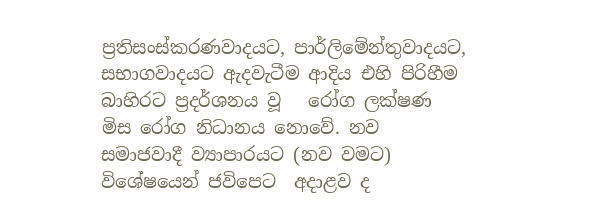ප්‍රතිසංස්කරණවාදයට, පාර්ලිමේන්තුවාදයට, සභාගවාදයට ඇදවැටීම ආදිය එහි පිරිහීම බාහිරට ප්‍රදර්ශනය වූ   රෝග ලක්ෂණ මිස රෝග නිධානය නොවේ. නව සමාජවාදී ව්‍යාපාරයට (නව වමට) විශේෂයෙන් ජවිපෙට  අදාළව ද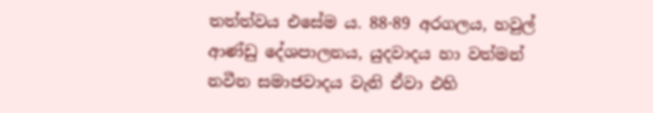තත්ත්වය එසේම ය. 88-89 අරගලය, හවුල් ආණ්ඩු දේශපාලනය, යුදවාදය හා වත්මන් නවීන සමාජවාදය වැනි ඒවා එහි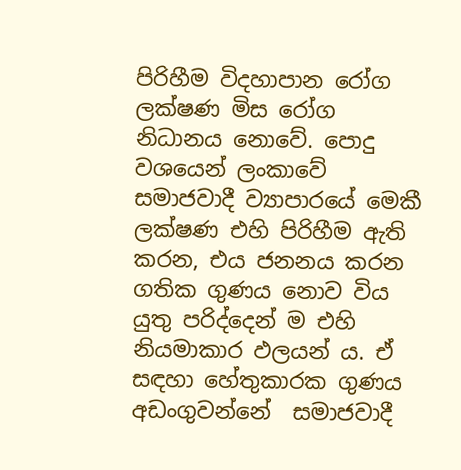පිරිහීම විදහාපාන රෝග ලක්ෂණ මිස රෝග නිධානය නොවේ. පොදු වශයෙන් ලංකාවේ සමාජවාදී ව්‍යාපාරයේ මෙකී ලක්ෂණ එහි පිරිහීම ඇති කරන, එය ජනනය කරන ගතික ගුණය නොව විය යුතු පරිද්දෙන් ම එහි නියමාකාර ඵලයන් ය. ඒ සඳහා හේතුකාරක ගුණය අඩංගුවන්නේ  සමාජවාදී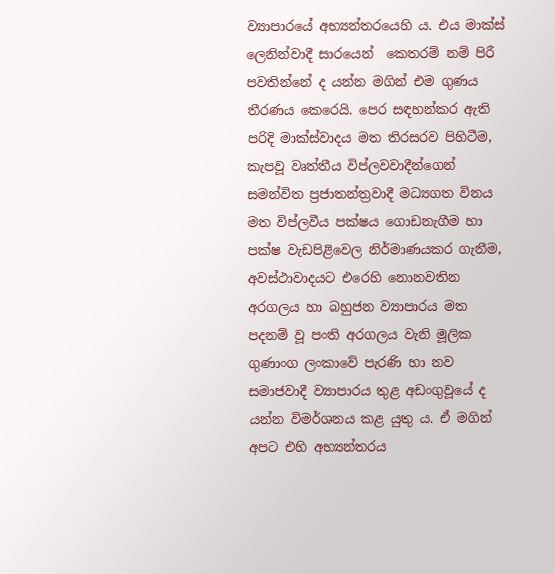ව්‍යාපාරයේ අභ්‍යන්තරයෙහි ය. එය මාක්ස් ලෙනින්වාදී සාරයෙන්  කෙතරම් නම් පිරී පවතින්නේ ද යන්න මගින් එම ගුණය තීරණය කෙරෙයි. පෙර සඳහන්කර ඇති පරිදි මාක්ස්වාදය මත තිරසරව පිහිටීම, කැපවූ වෘත්තීය විප්ලවවාදීන්ගෙන් සමන්විත ප්‍රජාතන්ත්‍රවාදී මධ්‍යගත විනය මත විප්ලවීය පක්ෂය ගොඩනැගීම හා පක්ෂ වැඩපිළිවෙල නිර්මාණයකර ගැනීම, අවස්ථාවාදයට එරෙහි නොනවතින අරගලය හා බහුජන ව්‍යාපාරය මත පදනම් වූ පංති අරගලය වැනි මූලික ගුණාංග ලංකාවේ පැරණි හා නව සමාජවාදී ව්‍යාපාරය තුළ අඩංගුවූයේ ද යන්න විමර්ශනය කළ යුතු ය. ඒ මගින් අපට එහි අභ්‍යන්තරය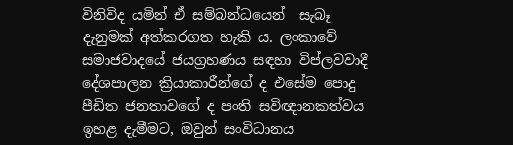විනිවිද යමින් ඒ සම්බන්ධයෙන්  සැබෑ දැනුමක් අත්කරගත හැකි ය. ලංකාවේ සමාජවාදයේ ජයග්‍රහණය සඳහා විප්ලවවාදී දේශපාලන ක්‍රියාකාරීන්ගේ ද එසේම පොදු පීඩිත ජනතාවගේ ද පංති සවිඥානකත්වය ඉහළ දැමීමට, ඔවුන් සංවිධානය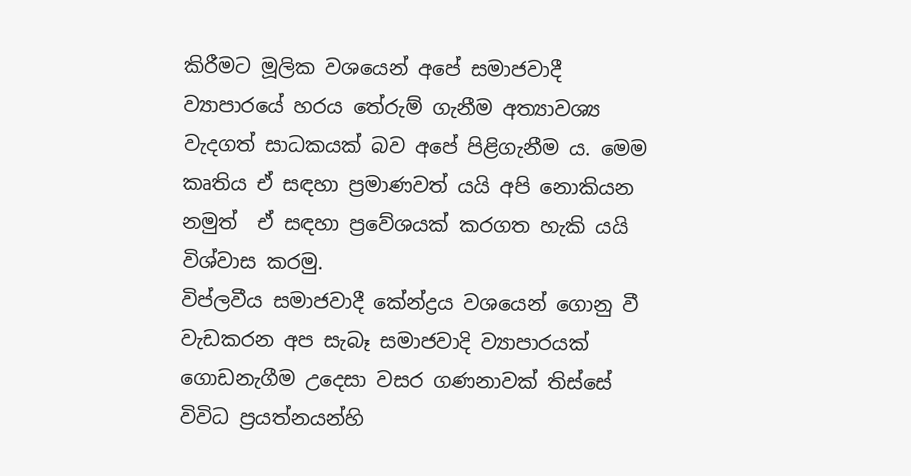කිරීමට මූලික වශයෙන් අපේ සමාජවාදී ව්‍යාපාරයේ හරය තේරුම් ගැනීම අත්‍යාවශ්‍ය වැදගත් සාධකයක් බව අපේ පිළිගැනීම ය. මෙම  කෘතිය ඒ සඳහා ප්‍රමාණවත් යයි අපි නොකියන නමුත්  ඒ සඳහා ප්‍රවේශයක් කරගත හැකි යයි  විශ්වාස කරමු.
විප්ලවීය සමාජවාදී කේන්ද්‍රය වශයෙන් ගොනු වී වැඩකරන අප සැබෑ සමාජවාදි ව්‍යාපාරයක් ගොඩනැගීම උදෙසා වසර ගණනාවක් තිස්සේ විවිධ ප්‍රයත්නයන්හි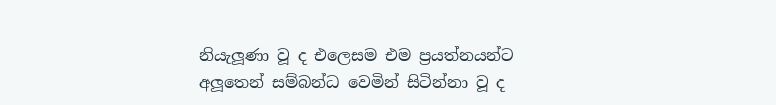නියැලූණා වූ ද එලෙසම එම ප්‍රයත්නයන්ට අලූතෙන් සම්බන්ධ වෙමින් සිටින්නා වූ ද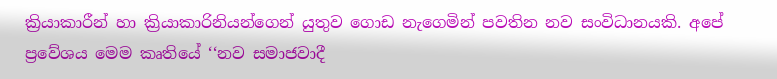ක්‍රියාකාරීන් හා ක්‍රියාකාරිනියන්ගෙන් යුතුව ගොඩ නැගෙමින් පවතින නව සංවිධානයකි. අපේ ප්‍රවේශය මෙම කෘතියේ ‘‘නව සමාජවාදී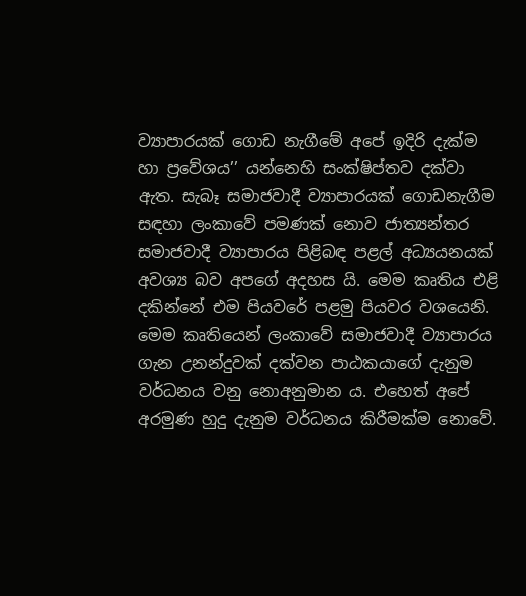ව්‍යාපාරයක් ගොඩ නැගීමේ අපේ ඉදිරි දැක්ම හා ප්‍රවේශය’’ යන්නෙහි සංක්ෂිප්තව දක්වා ඇත. සැබෑ සමාජවාදී ව්‍යාපාරයක් ගොඩනැගීම සඳහා ලංකාවේ පමණක් නොව ජාත්‍යන්තර සමාජවාදී ව්‍යාපාරය පිළිබඳ පළල් අධ්‍යයනයක් අවශ්‍ය බව අපගේ අදහස යි. මෙම කෘතිය එළි දකින්නේ එම පියවරේ පළමු පියවර වශයෙනි.
මෙම කෘතියෙන් ලංකාවේ සමාජවාදී ව්‍යාපාරය ගැන උනන්දුවක් දක්වන පාඨකයාගේ දැනුම වර්ධනය වනු නොඅනුමාන ය. එහෙත් අපේ අරමුණ හුදු දැනුම වර්ධනය කිරීමක්ම නොවේ.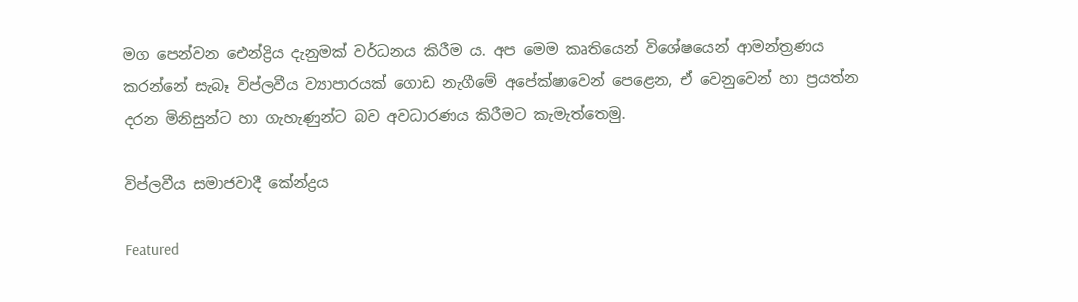මග පෙන්වන ඓන්ද්‍රිය දැනුමක් වර්ධනය කිරීම ය. අප මෙම කෘතියෙන් විශේෂයෙන් ආමන්ත්‍රණය කරන්නේ සැබෑ විප්ලවීය ව්‍යාපාරයක් ගොඩ නැගීමේ අපේක්ෂාවෙන් පෙළෙන, ඒ වෙනුවෙන් හා ප්‍රයත්න දරන මිනිසුන්ට හා ගැහැණුන්ට බව අවධාරණය කිරීමට කැමැත්තෙමු.

විප්ලවීය සමාජවාදී කේන්ද්‍රය

Featured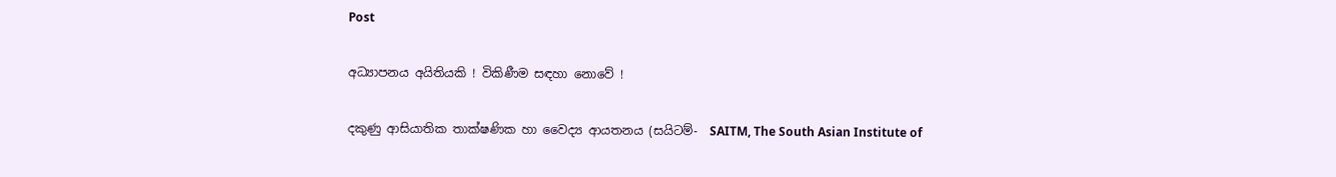Post

අධ්‍යාපනය අයිතියකි ! විකිණීම සඳහා නොවේ !

දකුණු ආසියාතික තාක්ෂණික හා වෛද්‍ය ආයතනය (සයිටම්-  SAITM, The South Asian Institute of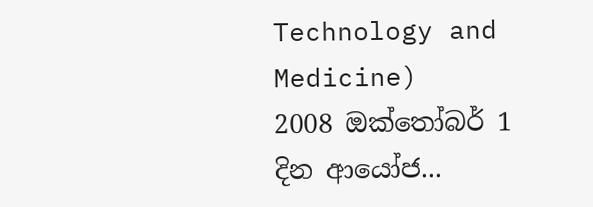Technology and Medicine)    2008 ඔක්තෝබර් 1 දින ආයෝජ...